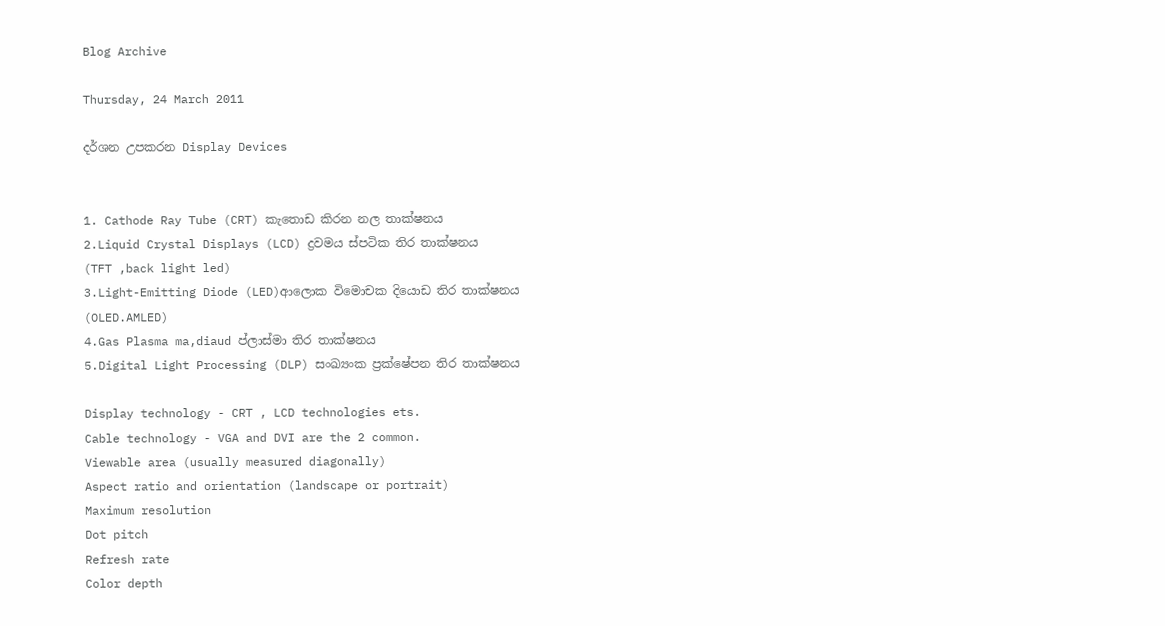Blog Archive

Thursday, 24 March 2011

දර්ශන උපකරන Display Devices


1. Cathode Ray Tube (CRT) කැතොඩ කිරන නල තාක්ෂනය
2.Liquid Crystal Displays (LCD) ද්‍රවමය ස්පටික තිර තාක්ෂනය
(TFT ,back light led)
3.Light-Emitting Diode (LED)ආලොක විමොචක දියොඩ තිර තාක්ෂනය
(OLED.AMLED)
4.Gas Plasma ma,diaud ප්ලාස්මා තිර තාක්ෂනය
5.Digital Light Processing (DLP) සංඛ්‍යංක ප්‍රක්ෂේපන තිර තාක්ෂනය

Display technology - CRT , LCD technologies ets.
Cable technology - VGA and DVI are the 2 common.
Viewable area (usually measured diagonally)
Aspect ratio and orientation (landscape or portrait)
Maximum resolution
Dot pitch
Refresh rate
Color depth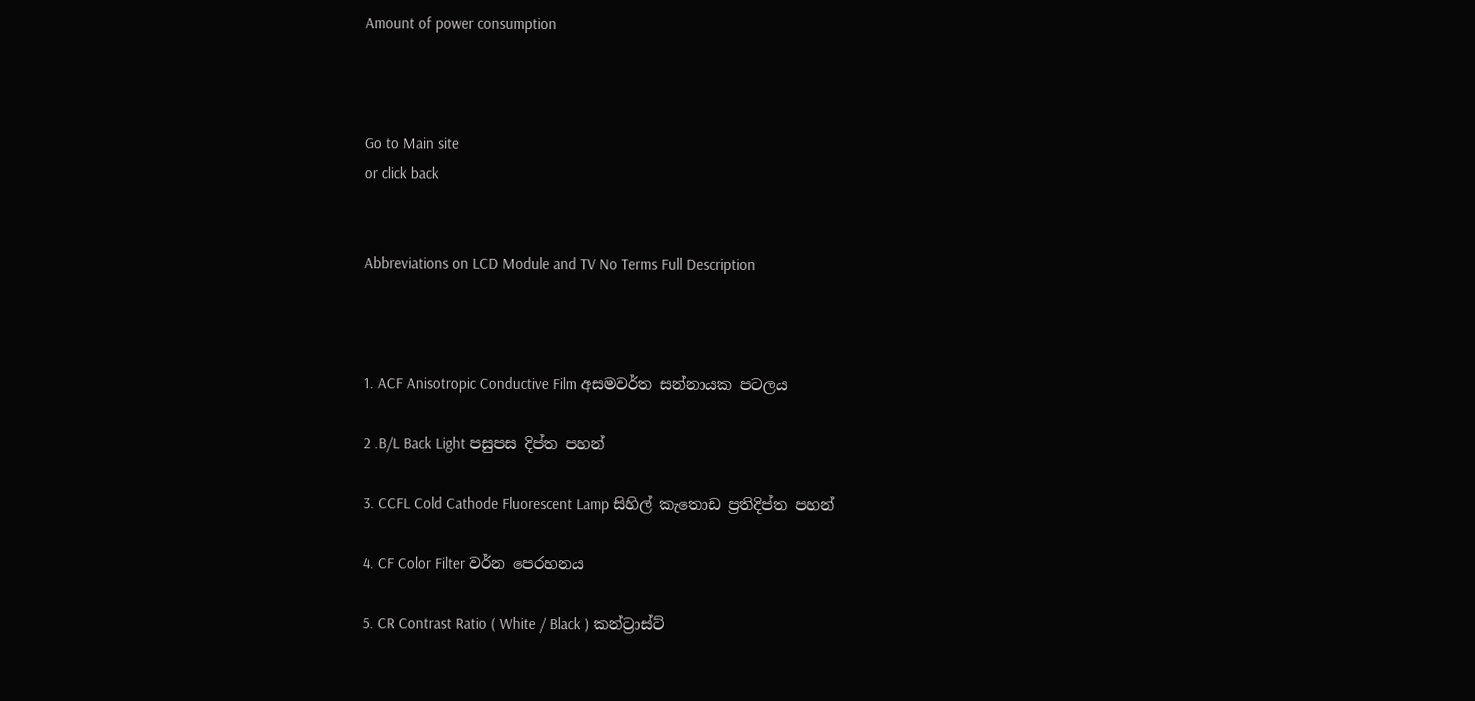Amount of power consumption



Go to Main site
or click back


Abbreviations on LCD Module and TV No Terms Full Description



1. ACF Anisotropic Conductive Film අසමවර්ත සන්නායක පටලය

2 .B/L Back Light පසුපස දිප්ත පහන්

3. CCFL Cold Cathode Fluorescent Lamp සිහිල් කැතොඩ ප්‍රතිදිප්ත පහන්

4. CF Color Filter වර්න පෙරහනය

5. CR Contrast Ratio ( White / Black ) කන්ට්‍රාස්ට්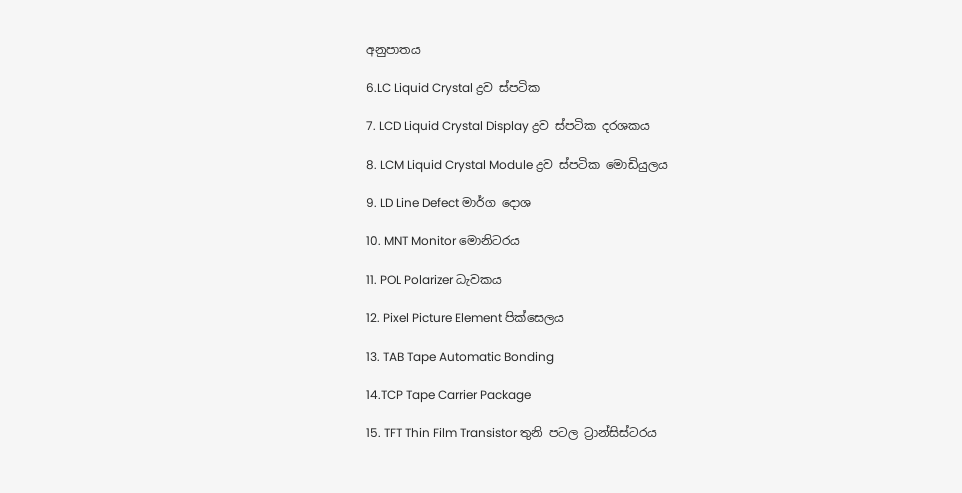අනුපාතය

6.LC Liquid Crystal ද්‍රව ස්පටික

7. LCD Liquid Crystal Display ද්‍රව ස්පටික දරශකය

8. LCM Liquid Crystal Module ද්‍රව ස්පටික මොඩියුලය

9. LD Line Defect මාර්ග දොශ

10. MNT Monitor මොනිටරය

11. POL Polarizer ධැවකය

12. Pixel Picture Element පික්සෙලය

13. TAB Tape Automatic Bonding

14.TCP Tape Carrier Package

15. TFT Thin Film Transistor තුනි පටල ට්‍රාන්සිස්ටරය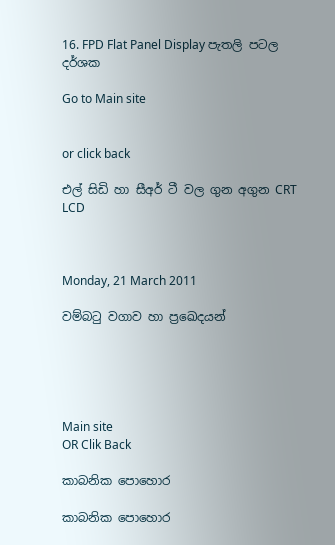16. FPD Flat Panel Display පැතලි පටල දර්ශක

Go to Main site


or click back

එල් සිඩි හා සීඅර් ටී වල ගුන අගුන CRT LCD



Monday, 21 March 2011

වම්බටු වගාව හා ප්‍රඛෙදයන්





Main site
OR Clik Back

කාබනික පොහොර

කාබනික පොහොර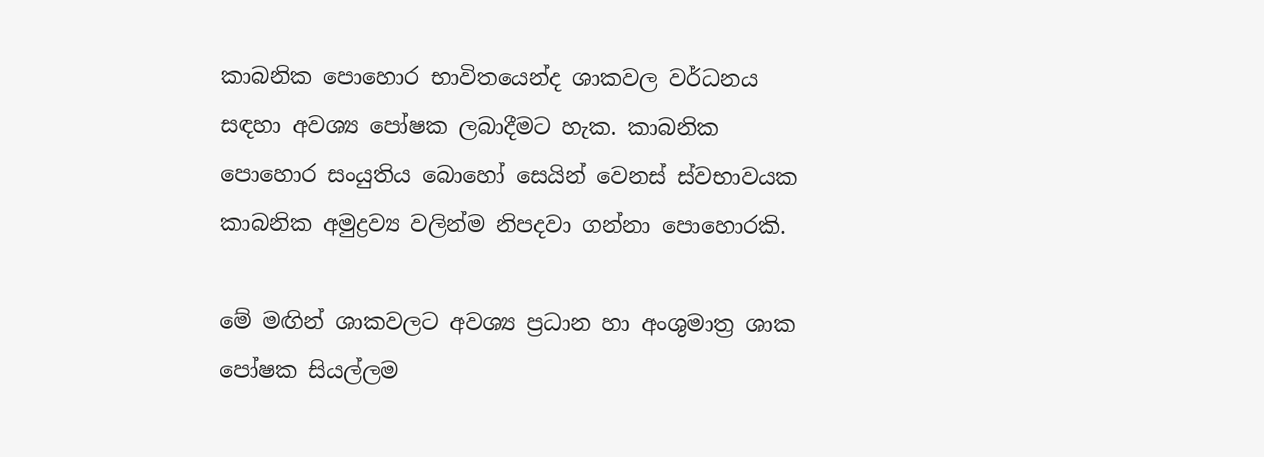කාබනික පොහොර භාවිතයෙන්ද ශාකවල වර්ධනය සඳහා අවශ්‍ය පෝෂක ලබාදීමට හැක. කාබනික පොහොර සංයුතිය බොහෝ සෙයින් වෙනස් ස්වභාවයක කාබනික අමුද්‍රව්‍ය වලින්ම නිපදවා ගන්නා පොහොරකි.

මේ මඟින් ශාකවලට අවශ්‍ය ප්‍රධාන හා අංශුමාත්‍ර ශාක පෝෂක සියල්ලම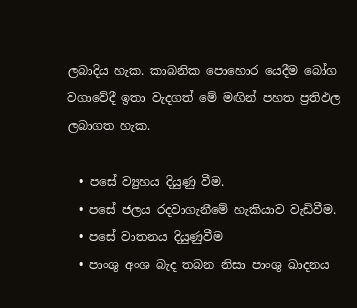ලබාදිය හැක. කාබනික පොහොර යෙදීම බෝග වගාවේදී ඉතා වැදගත් මේ මඟින් පහත ප්‍රතිඵල ලබාගත හැක.

  • පසේ ව්‍යුහය දියුණු වීම.
  • පසේ ජලය රදවාගැනීමේ හැකියාව වැඩිවීම.
  • පසේ වාතනය දියුණුවීම
  • පාංශු අංශ බැද තබන නිසා පාංශු ඛාදනය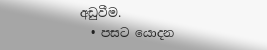අඩුවීම.
  • පසට යොදන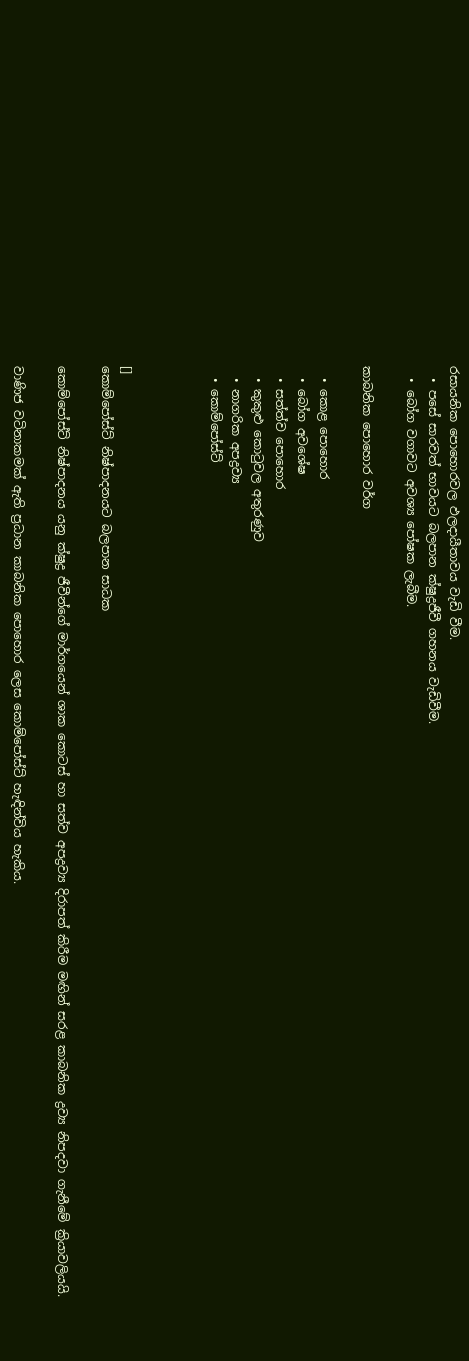රසායනික පොහොරවල ඵලදායීතාවය වැඩි වීම.
  • පසේ සාරවත් භාවයට බලපාන ක්ෂුද්‍රජීවී ගහනය වැඩිවීම.
  • බෝග වගාවට අවශ්‍ය පෝෂක ලැබීම.

කාබනික පොහොර වර්ග

  • කොළ පොහොර
  • බෝග අවශේෂ
  • සත්ත්ව පොහොර
  • කුකුළු කොටුවල අතුරණුව
  • නාගරික අපද්‍රව්‍ය
  • කොම්පෝස්ට්



[]
කොම්පෝස්ට් නිෂ්පාදනයට බලපාන සාධක

කොම්පෝස්ට් නිෂ්පාදනය යනු ක්ෂුද්‍ර ජීවීන්ගේ මාර්ගයෙන් ශාක කොටස් හා සත්ව අපද්‍රව්‍ය දිරාපත් කිරීම මඟින් සරළ කාබනික ද්‍රව්‍ය නිපදවා ගැනීමේ ක්‍රියාවලියයි.

වාණිජ වටිනාකමක් ඇති ප්‍රධාන කාබනික පොහොර ලෙස කොම්පෝස්ට් හැඳින්විය හැකිය.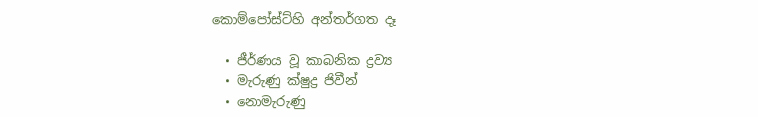කොම්පෝස්ට්හි අන්තර්ගත දෑ

  • ජීර්ණය වූ කාබනික ද්‍රව්‍ය
  • මැරුණු ක්ෂුද්‍ර ජිවීන්
  • නොමැරුණු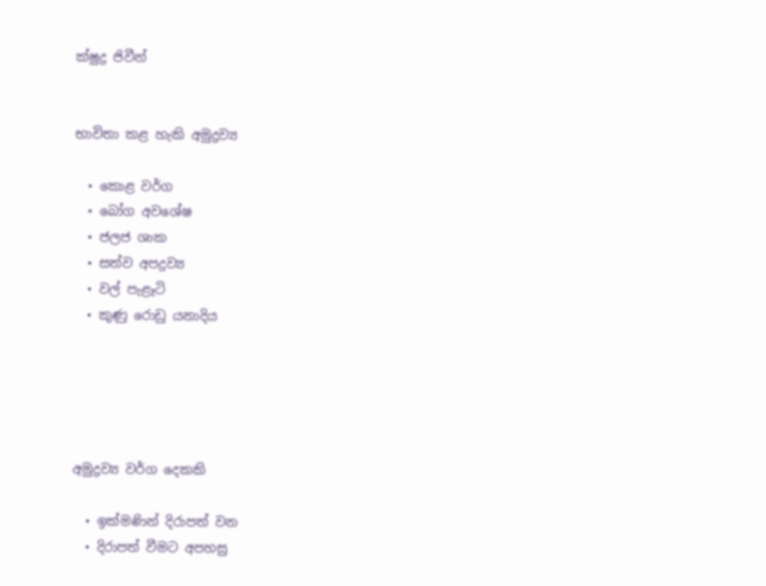ක්ෂුද්‍ර ජිවීන්


භාවිතා කළ හැකි අමුද්‍රව්‍ය

  • කොළ වර්ග
  • බෝග අවශේෂ
  • ජලජ ශාක
  • සත්ව අපද්‍රව්‍ය
  • වල් පැළෑටි
  • කුණු රොඩු යනාදිය





අමුද්‍රව්‍ය වර්ග දෙකකි

  • ඉක්මණින් දිරාපත් වන
  • දිරාපත් වීමට අපහසු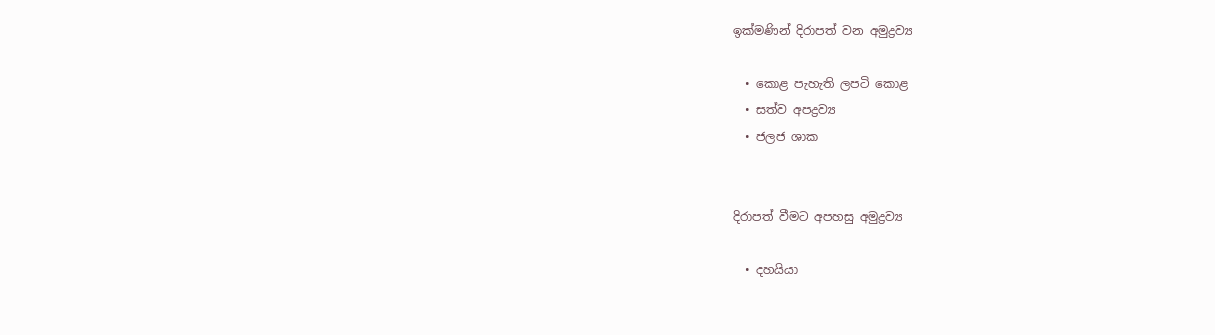ඉක්මණින් දිරාපත් වන අමුද්‍රව්‍ය

  • කොළ පැහැති ලපටි කොළ
  • සත්ව අපද්‍රව්‍ය
  • ජලජ ශාක


දිරාපත් වීමට අපහසු අමුද්‍රව්‍ය

  • දහයියා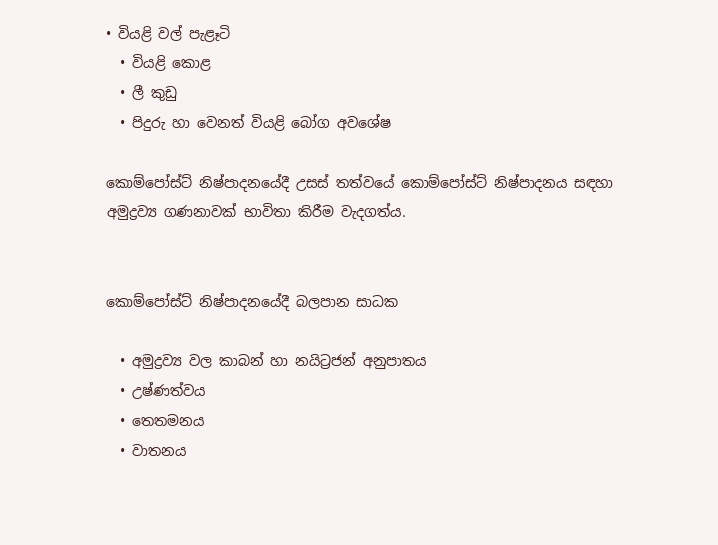• වියළි වල් පැළෑටි
  • වියළි කොළ
  • ලී කුඩු
  • පිදුරු හා වෙනත් වියළි බෝග අවශේෂ

කොම්පෝස්ට් නිෂ්පාදනයේදී උසස් තත්වයේ කොම්පෝස්ට් නිෂ්පාදනය සඳහා අමුද්‍රව්‍ය ගණනාවක් භාවිතා කිරීම වැදගත්ය.


කොම්පෝස්ට් නිෂ්පාදනයේදී බලපාන සාධක

  • අමුද්‍රව්‍ය වල කාබන් හා නයිට්‍රජන් අනුපාතය
  • උෂ්ණත්වය
  • තෙතමනය
  • වාතනය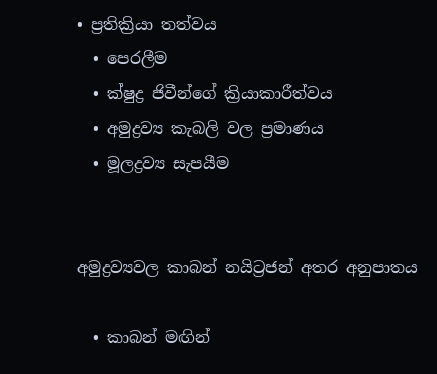• ප්‍රතික්‍රියා තත්වය
  • පෙරලීම
  • ක්ෂුද්‍ර ජිවීන්ගේ ක්‍රියාකාරීත්වය
  • අමුද්‍රව්‍ය කැබලි වල ප්‍රමාණය
  • මූලද්‍රව්‍ය සැප‍යීම


අමුද්‍රව්‍යවල කාබන් නයිට්‍රජන් අතර අනුපාතය

  • කාබන් මඟින්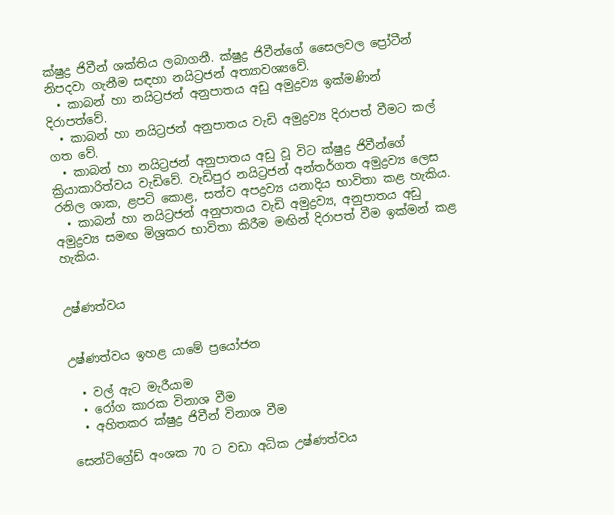ක්ෂුද්‍ර ජිවීන් ශක්තිය ලබාගනී. ක්ෂුද්‍ර ජිවීන්ගේ සෛලවල ප්‍රෝටීන් නිපදවා ගැනීම සඳහා නයිට්‍රජන් අත්‍යාවශ්‍යවේ.
  • කාබන් හා නයිට්‍රජන් අනුපාතය අඩු අමුද්‍රව්‍ය ඉක්මණින් දිරාපත්වේ.
  • කාබන් හා නයිට්‍රජන් අනුපාතය වැඩි අමුද්‍රව්‍ය දිරාපත් වීමට කල් ගත වේ.
  • කාබන් හා නයිට්‍රජන් අනුපාතය අඩු වූ විට ක්ෂුද්‍ර ජිවීන්ගේ ක්‍රියාකාරිත්වය වැඩිවේ. වැඩිපුර නයිට්‍රජන් අන්තර්ගත අමුද්‍රව්‍ය ලෙස රනිල ශාක, ළපටි කොළ, සත්ව අපද්‍රව්‍ය යනාදිය භාවිතා කළ හැකිය.
  • කාබන් හා නයිට්‍රජන් අනුපාතය වැඩි අමුද්‍රව්‍ය, අනුපාතය අඩු අමුද්‍රව්‍ය සමඟ මිශ්‍රකර භාවිතා කිරීම මඟින් දිරාපත් වීම ඉක්මන් කළ හැකිය.


උෂ්ණත්වය


උෂ්ණත්වය ඉහළ යාමේ ප්‍රයෝජන

  • වල් ඇට මැරීයාම
  • රෝග කාරක විනාශ වීම
  • අහිතකර ක්ෂුද්‍ර ජිවීන් විනාශ වීම

සෙන්ටිග්‍රේඩ් අංශක 70 ට වඩා අධික උෂ්ණත්වය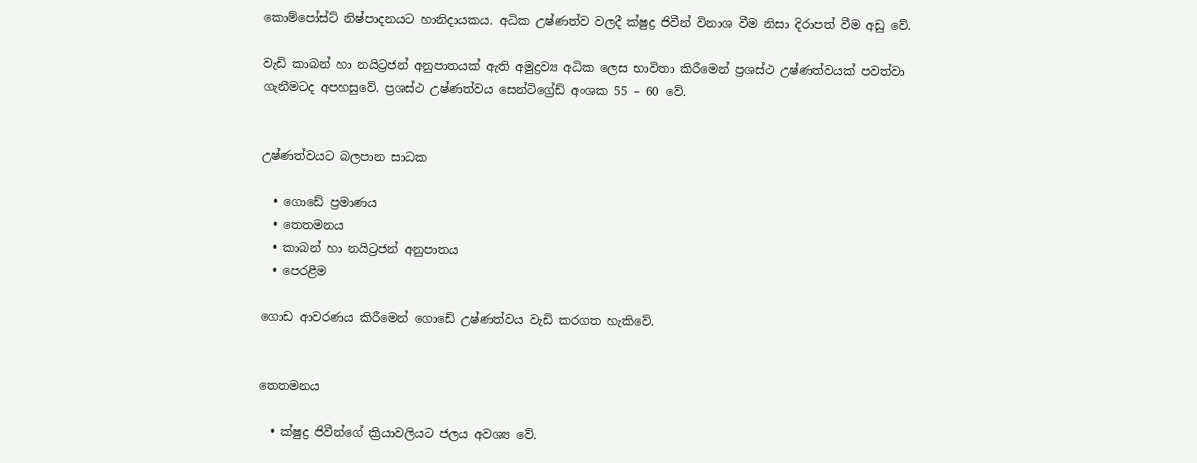කොම්පෝස්ට් නිෂ්පාදනයට හානිදායකය. අධික උෂ්ණත්ව වලදී ක්ෂුද්‍ර ජිවීන් විනාශ වීම නිසා දිරාපත් වීම අඩු වේ.

වැඩි කාබන් හා නයිට්‍රජන් අනුපාතයක් ඇති අමුද්‍රව්‍ය අධික ලෙස භාවිතා කිරීමෙන් ප්‍රශස්ථ උෂ්ණත්වයක් පවත්වා ගැනීමටද අපහසුවේ. ප්‍රශස්ථ උෂ්ණත්වය සෙන්ටිග්‍රේඩ් අංශක 55 – 60 වේ.


උෂ්ණත්වයට බලපාන සාධක

  • ගොඩේ ප්‍රමාණය
  • තෙතමනය
  • කාබන් හා නයිට්‍රජන් අනුපාතය
  • පෙරළීම

ගොඩ ආවරණය කිරීමෙන් ගොඩේ උෂ්ණත්වය වැඩි කරගත හැකිවේ.


තෙතමනය

  • ක්ෂුද්‍ර ජිවීන්ගේ ක්‍රියාවලියට ජලය අවශ්‍ය වේ.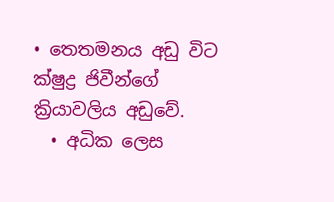• තෙතමනය අඩු විට ක්ෂුද්‍ර ජිවීන්ගේ ක්‍රියාවලිය අඩුවේ.
  • අධික ලෙස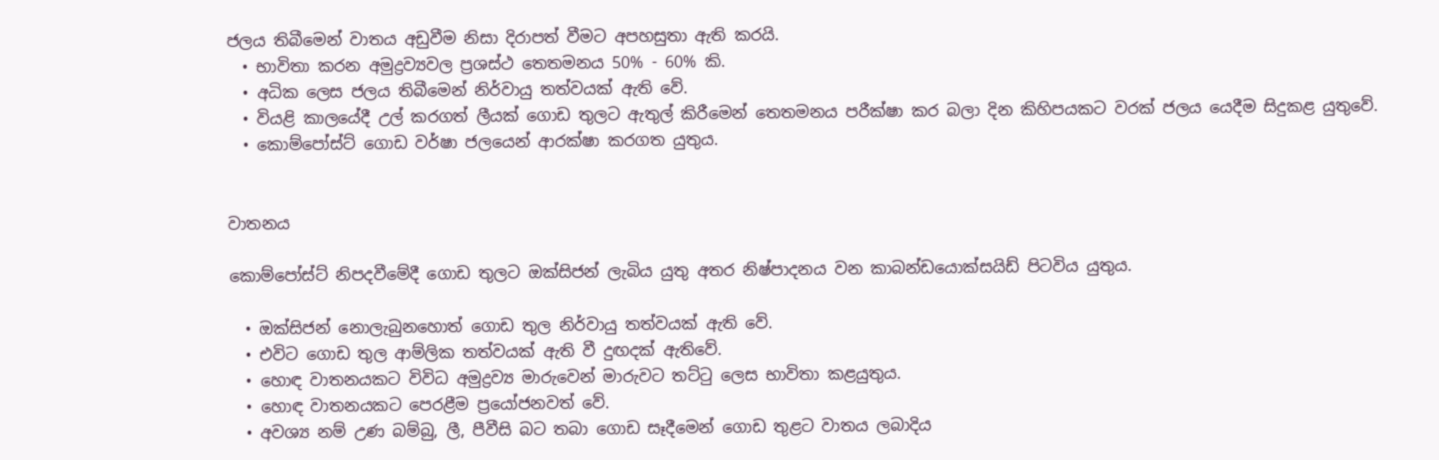ජලය තිබීමෙන් වාතය අඩුවීම නිසා දිරාපත් වීමට අපහසුතා ඇති කරයි.
  • භාවිතා කරන අමුද්‍රව්‍යවල ප්‍රශස්ථ තෙතමනය 50% - 60% කි.
  • අධික ලෙස ජලය තිබීමෙන් නිර්වායු තත්වයක් ඇති වේ.
  • වියළි කාලයේදී උල් කරගත් ලීයක් ගොඩ තුලට ඇතුල් කිරීමෙන් තෙතමනය පරීක්ෂා කර බලා දින කිහිපයකට වරක් ජලය යෙදීම සිදුකළ යුතුවේ.
  • කොම්පෝස්ට් ගොඩ වර්ෂා ජලයෙන් ආරක්ෂා කරගත යුතුය.


වාතනය

කොම්පෝස්ට් නිපදවීමේදී ගොඩ තුලට ඔක්සිජන් ලැබිය යුතු අතර නිෂ්පාදනය වන කාබන්ඩයොක්සයිඩ් පිටවිය යුතුය.

  • ඔක්සිජන් ‍නොලැබුනහොත් ගොඩ තුල නිර්වායු තත්වයක් ඇති වේ.
  • එවිට ගොඩ තුල ආම්ලික තත්වයක් ඇති වී දුඟදක් ඇතිවේ.
  • හොඳ වාතනයකට විවිධ අමුද්‍රව්‍ය මාරුවෙන් මාරුවට තට්ටු ලෙස භාවිතා කළයුතුය.
  • හොඳ වාතනයකට පෙරළීම ප්‍රයෝජනවත් වේ.
  • අවශ්‍ය නම් උණ බම්බු, ලී, පීවීසි බට තබා ගොඩ සෑදීමෙන් ගොඩ තුළට වාතය ලබාදිය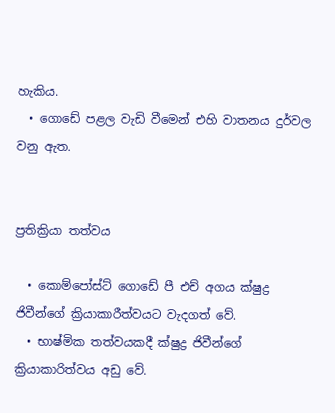හැකිය.
  • ගොඩේ පළල වැඩි වීමෙන් එහි වාතනය දුර්වල වනු ඇත.


ප්‍රතික්‍රියා තත්වය

  • කොම්පෝස්ට් ගොඩේ පී එච් අගය ක්ෂුද්‍ර ජිවීන්ගේ ක්‍රියාකාරීත්වයට වැදගත් වේ.
  • භාෂ්මික තත්වයකදී ක්ෂුද්‍ර ජිවීන්ගේ ක්‍රියාකාරිත්වය අඩු වේ.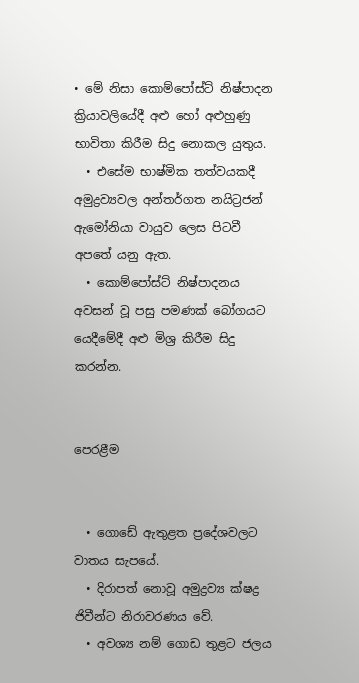• මේ නිසා කොම්පෝස්ට් නිෂ්පාදන ක්‍රියාවලියේදී අළු හෝ අළුහුණු භාවිතා කිරීම සිදු නොකල යුතුය.
  • එසේම භාෂ්මික තත්වයකදී අමුද්‍රව්‍යවල අන්තර්ගත නයිට්‍රජන් ඇමෝනියා වායුව ලෙස පිටවී අපතේ යනු ඇත.
  • කොම්පෝස්ට් නිෂ්පාදනය අවසන් වූ පසු පමණක් බෝගයට යෙදීමේදී අළු මිශ්‍ර කිරීම සිදු කරන්න.


පෙරළීම


  • ගොඩේ ඇතුළත ප්‍රදේශවලට වාතය සැපයේ.
  • දිරාපත් නොවූ අමුද්‍රව්‍ය ක්ෂද්‍ර ජිවීන්ට නිරාවරණය වේ.
  • අවශ්‍ය නම් ගොඩ තුළට ජලය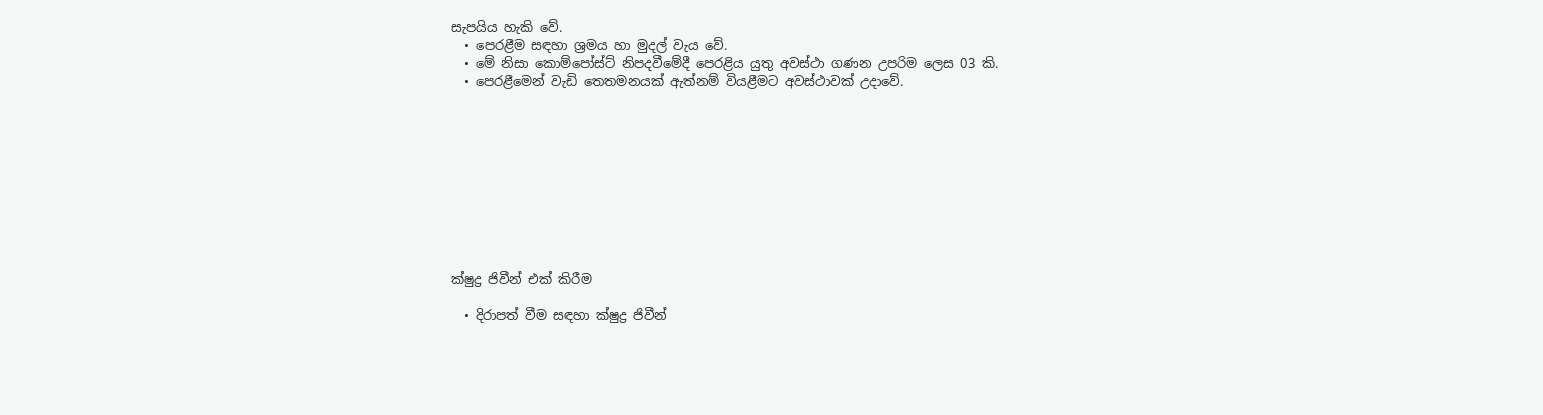සැපයිය හැකි වේ.
  • පෙරළීම සඳහා ශ්‍රමය හා මුදල් වැය වේ.
  • මේ නිසා කොම්පෝස්ට් නිපදවීමේදී පෙරළිය යුතු අවස්ථා ගණන උපරිම ලෙස 03 කි.
  • පෙරළීමෙන් වැඩි තෙතමනයක් ඇත්නම් වියළීමට අවස්ථාවක් උදාවේ.










ක්ෂුද්‍ර ජිවීන් එක් කිරීම

  • දිරාපත් වීම සඳහා ක්ෂුද්‍ර ජිවීන්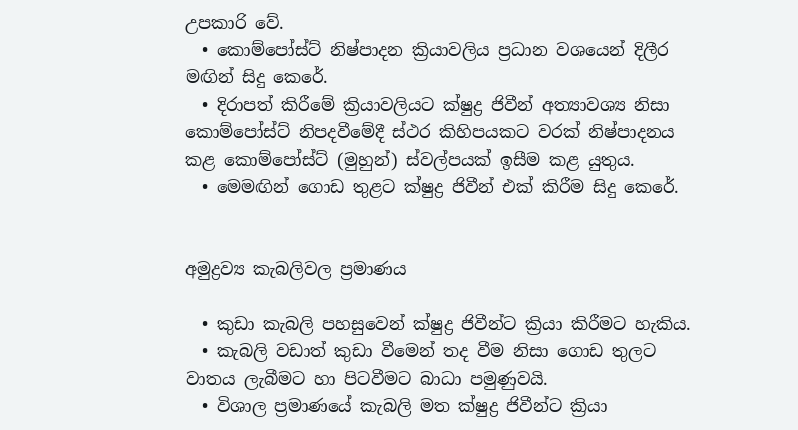උපකාරි වේ.
  • කොම්පෝස්ට් නිෂ්පාදන ක්‍රියාවලිය ප්‍රධාන වශයෙන් දිලීර මඟින් සිදු කෙරේ.
  • දිරාපත් කිරීමේ ක්‍රියාවලියට ක්ෂුද්‍ර ජිවීන් අත්‍යාවශ්‍ය නිසා කොම්පෝස්ට් නිපදවීමේදී ස්ථර කිහිපයකට වරක් නිෂ්පාදනය කළ කොම්පෝස්ට් (මුහුන්) ස්වල්පයක් ඉසීම කළ යුතුය.
  • මෙමඟින් ගොඩ තුළට ක්ෂුද්‍ර ජිවීන් එක් කිරීම සිදු කෙරේ.


අමුද්‍රව්‍ය කැබලිවල ප්‍රමාණය

  • කුඩා කැබලි පහසුවෙන් ක්ෂුද්‍ර ජිවීන්ට ක්‍රියා කිරීමට හැකිය.
  • කැබලි වඩාත් කුඩා වීමෙන් තද වීම නිසා ගොඩ තුලට වාතය ලැබීමට හා පිටවීමට බාධා පමුණුවයි.
  • විශාල ප්‍රමාණයේ කැබලි මත ක්ෂුද්‍ර ජිවීන්ට ක්‍රියා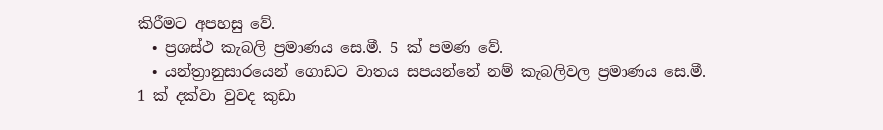කිරීමට අපහසු වේ.
  • ප්‍රශස්ථ කැබලි ප්‍රමාණය සෙ.මී. 5 ක් පමණ වේ.
  • යන්ත්‍රානුසාරයෙන් ගොඩට වාතය සපයන්නේ නම් කැබලිවල ප්‍රමාණය සෙ.මී. 1 ක් දක්වා වුවද කුඩා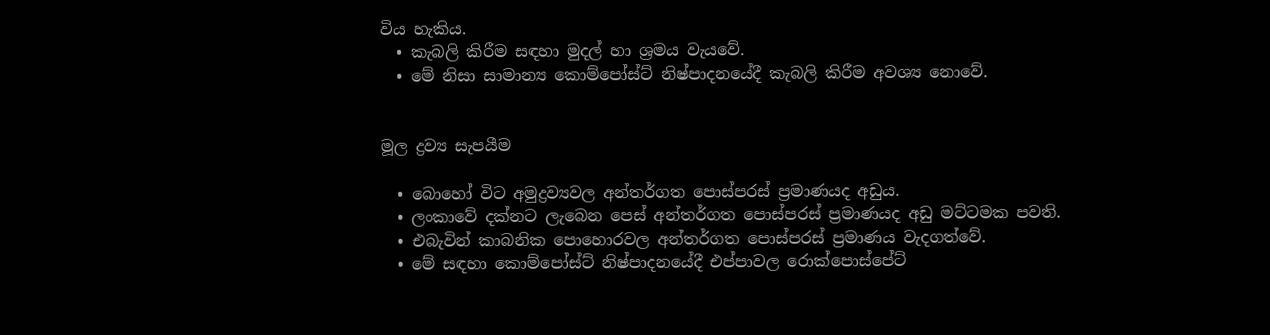විය හැකිය.
  • කැබලි කිරීම සඳහා මුදල් හා ශ්‍රමය වැයවේ.
  • මේ නිසා සාමාන්‍ය කොම්පෝස්ට් නිෂ්පාදනයේදී කැබලි කිරීම අවශ්‍ය නොවේ.


මූල ද්‍රව්‍ය සැපයීම

  • බොහෝ විට අමුද්‍රව්‍යවල අන්තර්ගත පොස්පරස් ප්‍රමාණයද අඩුය.
  • ලංකාවේ දක්නට ලැබෙන ප‍ෙස් අන්තර්ගත පොස්පරස් ප්‍රමාණයද අඩු මට්ටමක පවති.
  • එබැවින් කාබනික පොහොරවල අන්තර්ගත පොස්පරස් ප්‍රමාණය වැදගත්වේ.
  • මේ සඳහා කොම්පෝස්ට් නිෂ්පාදනයේදී එප්පාවල රොක්පොස්පේට්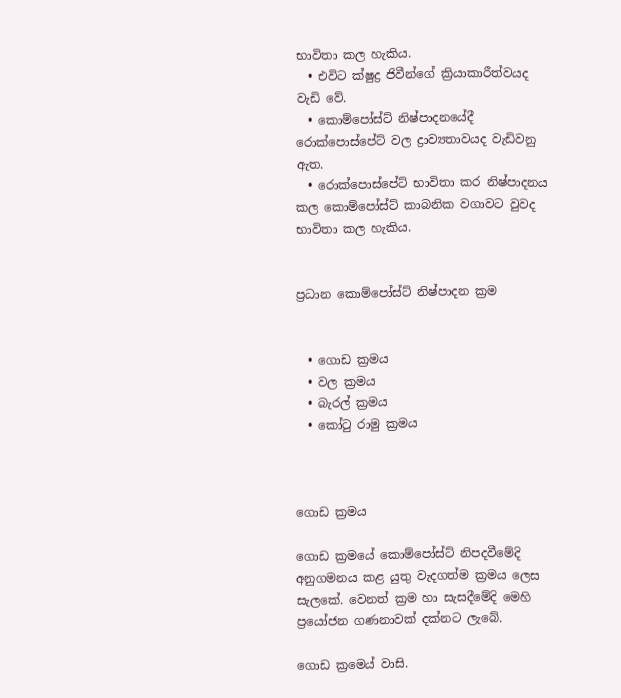භාවිතා කල හැකිය.
  • එවිට ක්ෂුද්‍ර ජිවීන්ගේ ක්‍රියාකාරීත්වයද වැඩි වේ.
  • කොම්පෝස්ට් නිෂ්පාදනයේදී රොක්පොස්පේට් වල ද්‍රාව්‍යතාවයද වැඩිවනු ඇත.
  • රොක්පොස්පේට් භාවිතා කර නිෂ්පාදනය කල කොම්පෝස්ට් කාබනික වගාවට වුවද භාවිතා කල හැකිය.


ප්‍රධාන කොම්පෝස්ට් නිෂ්පාදන ක්‍රම


  • ගොඩ ක්‍රමය
  • වල ක්‍රමය
  • බැරල් ක්‍රමය
  • කෝටු රාමු ක්‍රමය



ගොඩ ක්‍රමය

ගොඩ ක්‍රමයේ කොම්පෝස්ට් නිපදවීමේදි අනුගමනය කළ යුතු වැදගත්ම ක්‍රමය ලෙස සැලකේ. වෙනත් ක්‍රම හා සැසදීමේදි මෙහි ප්‍රයෝජන ගණනාවක් දක්නට ලැබේ.

ගොඩ ක්‍රම‍ෙය් වාසි.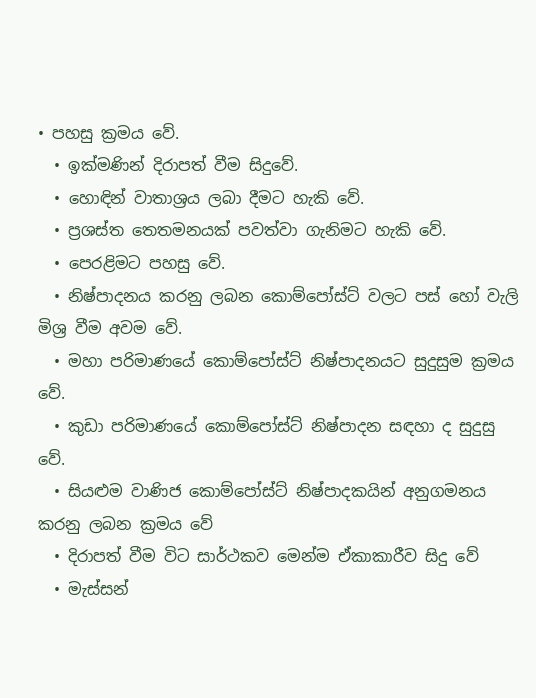• පහසු ක්‍රමය වේ.
  • ඉක්මණින් දිරාපත් වීම සිදුවේ.
  • හොඳින් වාතාශ්‍රය ලබා දීමට හැකි වේ.
  • ප්‍රශස්ත තෙතමනයක් පවත්වා ගැනිමට හැකි වේ.
  • පෙරළිම‍ට පහසු වේ.
  • නිෂ්පාදනය කරනු ලබන කොම්පෝස්ට් වලට පස් හෝ වැලි මිශ්‍ර වීම අවම වේ.
  • මහා පරිමාණයේ කොම්පෝස්ට් නිෂ්පාදන‍යට සුදුසුම ක්‍රමය වේ.
  • කුඩා පරිමාණයේ කොම්පෝස්ට් නිෂ්පාදන‍ සඳහා ද සුදුසු වේ.
  • සියළුම වාණිජ කොම්පෝස්ට් නිෂ්පාදකයින් අනුගමනය කරනු ලබන ක්‍රමය වේ
  • දිරාපත් වීම විට සාර්ථකව මෙන්ම ඒකාකාරීව සිදු වේ
  • මැස්සන්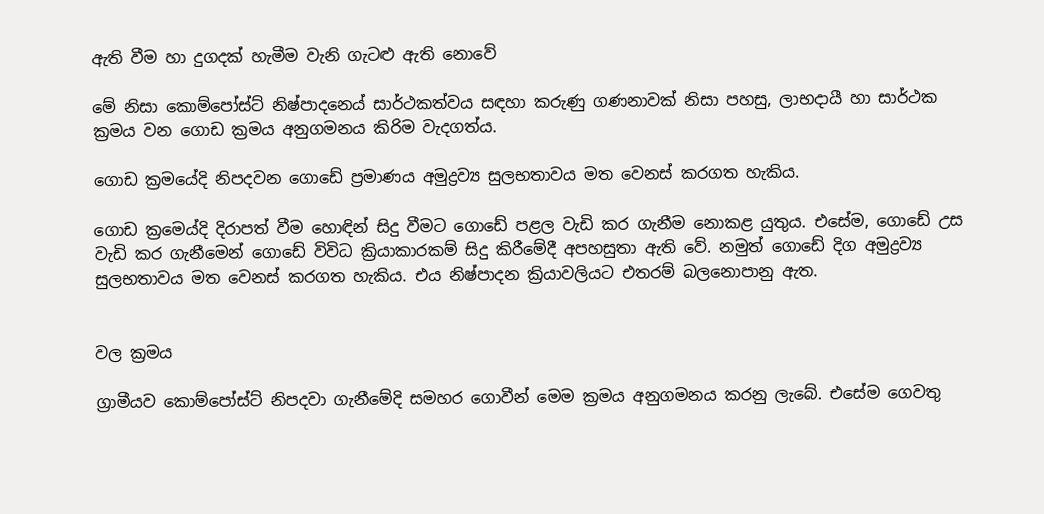ඇති වීම හා දුගදක් හැමීම වැනි ගැටළු ඇති නොවේ

මේ නිසා කොම්පෝස්ට් නිෂ්පාදන‍ෙය් සාර්ථකත්වය සඳහා කරුණු ගණනාවක් නිසා පහසු, ලාභදායී හා සාර්ථක ක්‍රමය වන ගොඩ ක්‍රමය අනුගමනය කිරිම වැදගත්ය.

ගොඩ ක්‍රමයේදි නිපදවන ගොඩේ ප්‍රමාණය අමුද්‍රව්‍ය සුලභතාවය මත වෙනස් කරගත හැකිය.

ගොඩ ක්‍රමෙය්දි දිරාපත් වීම හොඳින් සිදු වීමට ගොඩේ පළල වැඩි කර ගැනීම නොකළ යුතුය. එසේම, ගොඩේ උස වැඩි කර ගැනීමෙන් ගොඩේ විවිධ ක්‍රියාකාරකම් සිදු කිරීමේදී අපහසුතා ඇති වේ. නමුත් ගොඩේ දිග අමුද්‍රව්‍ය සුලභතාවය මත වෙනස් කරගත හැකිය. එය නිෂ්පාදන ක්‍රියාවලියට එතරම් බලනොපානු ඇත.


වල ක්‍රමය

ග්‍රාමීයව කොම්පෝස්ට් නිපදවා ගැනීමේදි සමහර ගොවීන් මෙම ක්‍රමය අනුගමනය කරනු ලැබේ. එසේම ගෙවතු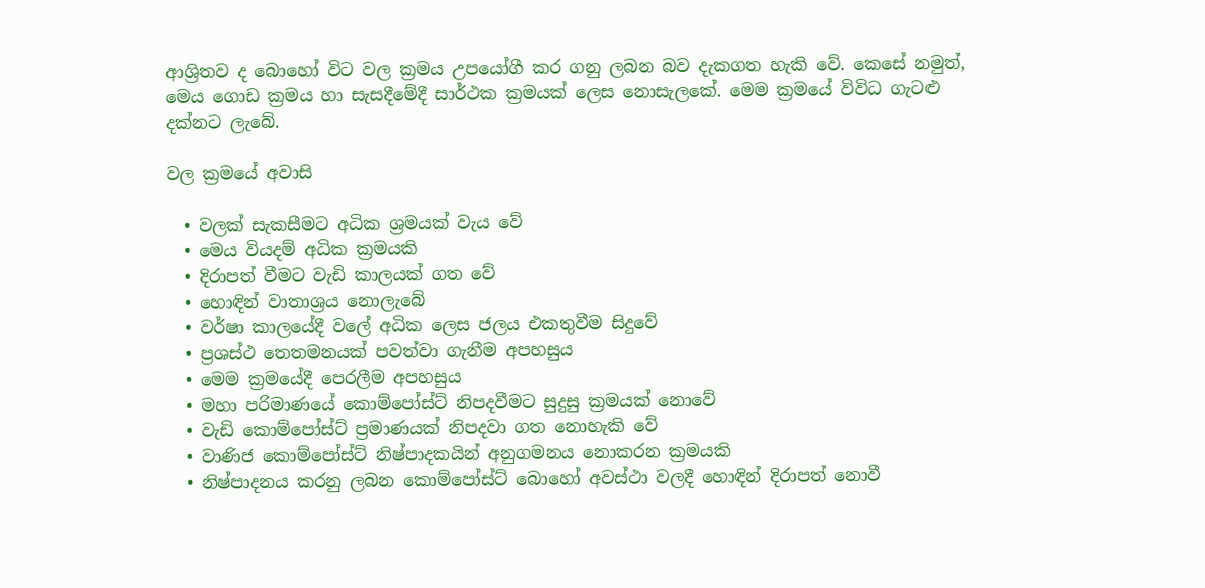ආශ්‍රිතව ද බොහෝ විට වල ක්‍රමය උපයෝගී කර ගනු ලබන බව දැකගත හැකි වේ. කෙසේ නමුත්, මෙය ගොඩ ක්‍රමය හා සැසදීමේදී සාර්ථක ක්‍රමයක් ලෙස නොසැලකේ. මෙම ක්‍රමයේ විවිධ ගැටළු දක්නට ලැබේ.

වල ක්‍රමයේ අවාසි

  • වලක් සැකසීමට අධික ශ්‍රමයක් වැය වේ
  • මෙය වියදම් අධික ක්‍රමයකි
  • දිරාපත් වීමට වැඩි කාලයක් ගත වේ
  • හොඳින් වාතාශ්‍රය නොලැබේ
  • වර්ෂා කාලයේදී වලේ අධික ලෙස ජලය එකතුවීම සිදුවේ
  • ප්‍රශස්ථ තෙතමනයක් පවත්වා ගැනීම අපහසුය
  • මෙම ක්‍රමයේදී පෙරලීම අපහසුය
  • මහා පරිමාණයේ කොම්පෝස්ට් නිපදවීමට සුදුසු ක්‍රමයක් නොවේ
  • වැඩි කොම්පෝස්ට් ප්‍රමාණයක් නිපදවා ගත නොහැකි වේ
  • වාණිජ කොම්පෝස්ට් නිෂ්පාදකයින් අනුගමනය නොකරන ක්‍රමයකි
  • නිෂ්පාදනය කරනු ලබන කොම්පෝස්ට් බොහෝ අවස්ථා වලදී හොඳින් දිරාපත් නොවී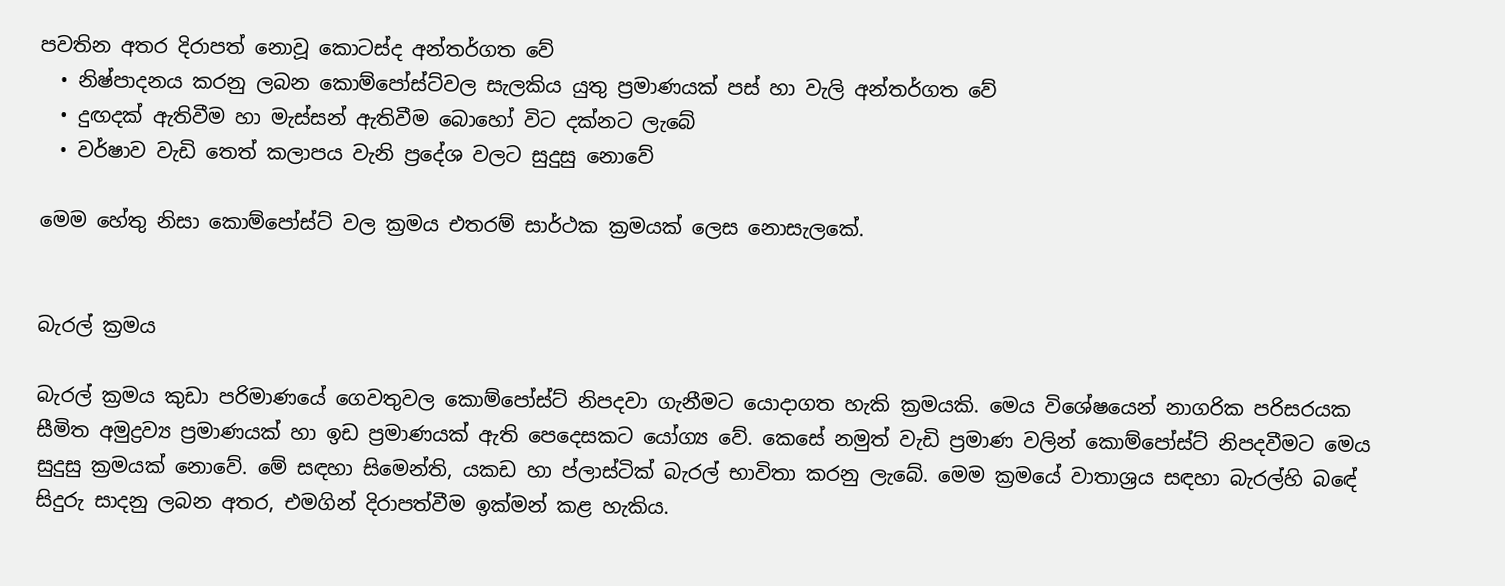පවතින අතර දිරාපත් නොවූ කොටස්ද අන්තර්ගත වේ
  • නිෂ්පාදනය කරනු ලබන කොම්පෝස්ට්වල සැලකිය යුතු ප්‍රමාණයක් පස් හා වැලි අන්තර්ගත වේ
  • දුඟදක් ඇතිවීම හා මැස්සන් ඇතිවීම බොහෝ විට දක්නට ලැබේ
  • වර්ෂාව වැඩි තෙත් කලාපය වැනි ප්‍රදේශ වලට සුදුසු නොවේ

මෙම හේතු නිසා කොම්පෝස්ට් වල ක්‍රමය එතරම් සාර්ථක ක්‍රමයක් ලෙස නොසැලකේ.


බැරල් ක්‍රමය

බැරල් ක්‍රමය කුඩා පරිමාණයේ ගෙවතුවල කොම්පෝස්ට් නිපදවා ගැනීමට යොදාගත හැකි ක්‍රමයකි. මෙය විශේෂයෙන් නාගරික පරිසරයක සීමිත අමුද්‍රව්‍ය ප්‍රමාණයක් හා ඉඩ ප්‍රමාණයක් ඇති පෙදෙසකට යෝග්‍ය වේ. කෙසේ නමුත් වැඩි ප්‍රමාණ වලින් කොම්පෝස්ට් නිපදවීමට මෙය සුදුසු ක්‍රමයක් නොවේ. මේ සඳහා සිමෙන්ති, යකඩ හා ප්ලාස්ටික් බැරල් භාවිතා කරනු ලැබේ. මෙම ක්‍රමයේ වාතාශ්‍රය සඳහා බැරල්හි බඳේ සිදුරු සාදනු ලබන අතර, එමගින් දිරාපත්වීම ඉක්මන් කළ හැකිය.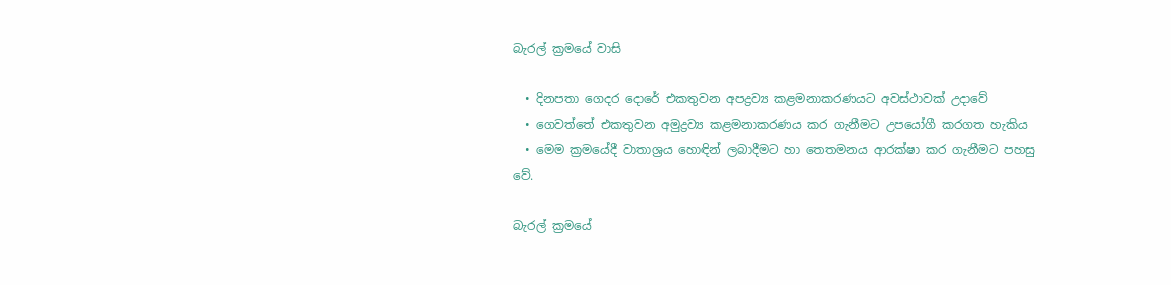බැරල් ක්‍රමයේ වාසි

  • දිනපතා ගෙදර දොරේ එකතුවන අපද්‍රව්‍ය කළමනාකරණයට අවස්ථාවක් උදාවේ
  • ගෙවත්තේ එකතුවන අමුද්‍රව්‍ය කළමනාකරණය කර ගැනීමට උපයෝගී කරගත හැකිය
  • මෙම ක්‍රමයේදී වාතාශ්‍රය හොඳින් ලබාදීමට හා තෙතමනය ආරක්ෂා කර ගැනීමට පහසු වේ.

බැරල් ක්‍රමයේ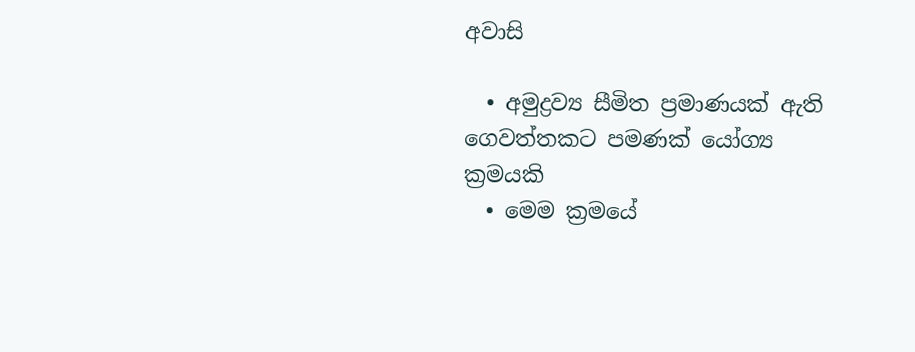අවාසි

  • අමුද්‍රව්‍ය සීමිත ප්‍රමාණයක් ඇති ගෙවත්තකට පමණක් යෝග්‍ය ක්‍රමයකි
  • මෙම ක්‍රමයේ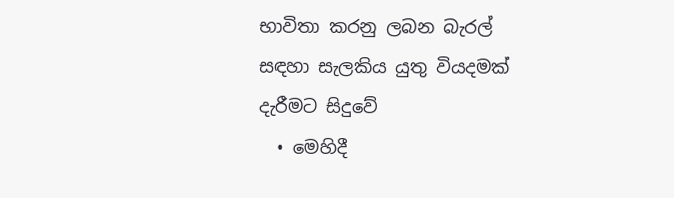භාවිතා කරනු ලබන බැරල් සඳහා සැලකිය යුතු වියදමක් දැරීමට සිදුවේ
  • මෙහිදී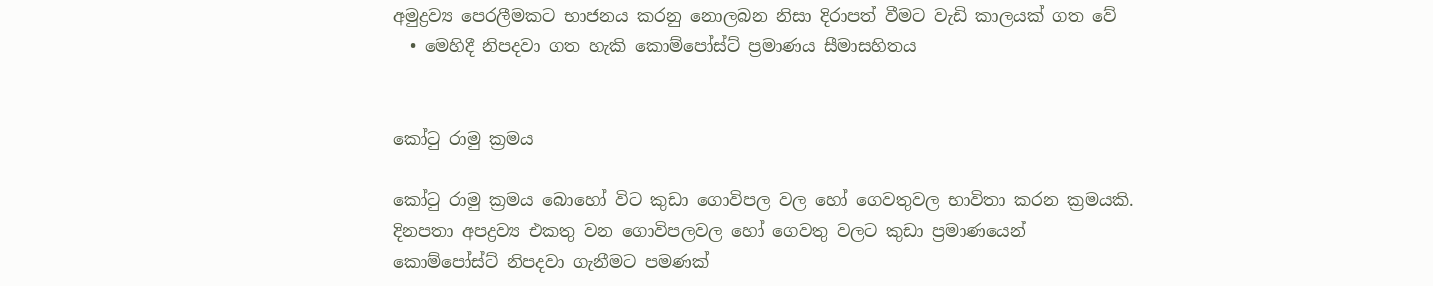අමුද්‍රව්‍ය පෙරලීමකට භාජනය කරනු නොලබන නිසා දිරාපත් වීමට වැඩි කාලයක් ගත වේ
  • මෙහිදී නිපදවා ගත හැකි කොම්පෝස්ට් ප්‍රමාණය සීමාසහිතය


කෝටු රාමු ක්‍රමය

කෝටු රාමු ක්‍රමය බොහෝ විට කුඩා ගොවිපල වල හෝ ගෙවතුවල භාවිතා කරන ක්‍රමයකි. දිනපතා අපද්‍රව්‍ය එකතු වන ගොවිපලවල හෝ ගෙවතු වලට කුඩා ප්‍රමාණයෙන් කොම්පෝස්ට් නිපදවා ගැනීමට පමණක්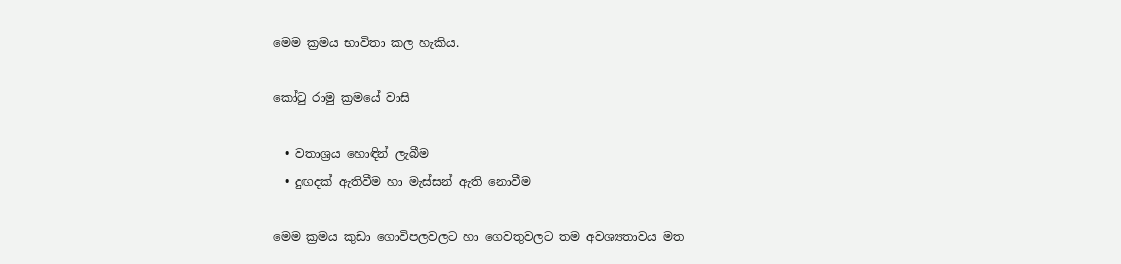මෙම ක්‍රමය භාවිතා කල හැකිය.

කෝටු රාමු ක්‍රමයේ වාසි

  • වතාශ්‍රය හොඳින් ලැබීම
  • දුඟදක් ඇතිවීම හා මැස්සන් ඇති නොවීම

මෙම ක්‍රමය කුඩා ගොවිපලවලට හා ගෙවතුවලට තම අවශ්‍යතාවය මත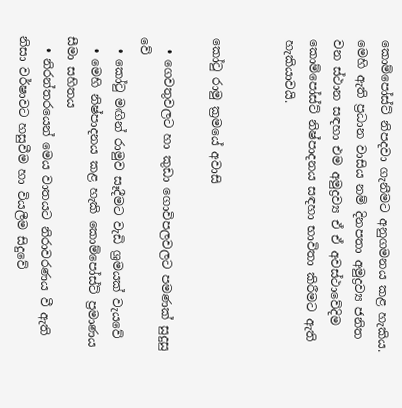කොම්පෝස්ට් නිපදවා ගැනීමට අනුගමනය කළ හැකිය. මෙහි ඇති ප්‍රධාන වාසිය නම් දිනපතා අමුද්‍රව්‍ය ජනිත වන ස්ථාන සඳහා එම අමුද්‍රව්‍ය ඒ ඒ අවස්ථාවේදිම කොම්පෝස්ට් නිෂ්පාදනය සඳහා භාවිතා කිරීමට ඇති හැකියාවයි.


කෝටු රාමු ක්‍රමයේ අවාසි

  • ගෙවතුවලට හා කුඩා ගොවිපලවලට පමණක් සුදුසු වේ
  • කෝටු මඟින් රාමුව සෑදීමට වැඩි ශ්‍රමයක් වැයවේ
  • මෙහි නිෂ්පාදනය කළ හැකි කොම්පෝස්ට් ප්‍රමාණය සීමා සහිතය
  • නිරන්තරයෙන් මෙය වාතයට නිරාවරණය වී ඇති නිසා වර්ෂාවට හසුවීම හා වියලීම සිදුවේ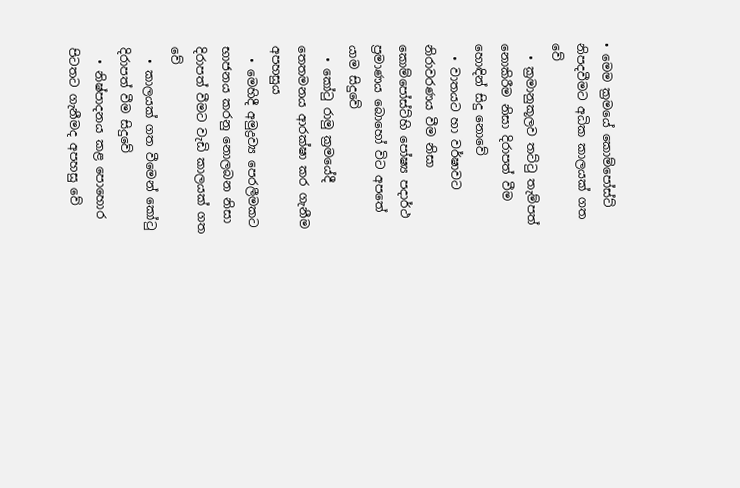• මෙම ක්‍රමයේ කොම්පෝස්ට් නිපදවීමට අධික කාලයක් ගත වේ
  • ක්‍රමානුකූලව තට්ටු තැම්පත් නොකිරීම නිසා දිරාපත් වීම හොඳින් සිදු නොවේ
  • වාතයට හා වර්ෂාවට නිරාවරණය වීම නිසා කොම්පෝස්ට්හි පෝෂ්‍ය පදාර්ථ ප්‍රමාණය බොහෝ විට අපතේ යාම සිදුවේ
  • කෝටු රාමු ක්‍රමයේදී තෙතමනය ආරක්ෂා කර ගැනීම අපහසුය
  • මෙහිදී අමුද්‍රව්‍ය පෙරලීමකට භාජනය කරනු නොලබන නිසා දිරාපත් වීමට වැඩි කාලයක් ගත වේ
  • කාලයක් ගත වීමෙන් කෝටු දිරාපත් වීම සිදුවේ
  • නිෂ්පාදනය කළ පොහොර පිටතට ගැනීමද අපහසු වේ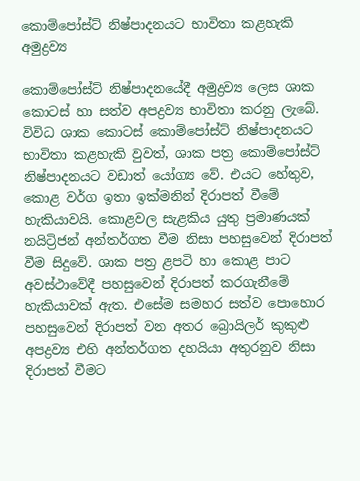කොම්පෝස්ට් නිෂ්පාදනයට භාවිතා කළහැකි අමුද්‍රව්‍ය

කොම්පෝස්ට් නිෂ්පාදනයේදී අමුද්‍රව්‍ය ලෙස ශාක කොටස් හා සත්ව අපද්‍රව්‍ය භාවිතා කරනු ලැබේ. විවිධ ශාක කොටස් කොම්පෝස්ට් නිෂ්පාදනයට භාවිතා කළහැකි වුවත්, ශාක පත්‍ර කොම්පෝස්ට් නිෂ්පාදනයට වඩාත් යෝග්‍ය වේ. එයට හේතුව, කොළ වර්ග ඉතා ඉක්මනින් දිරාපත් වීමේ හැකියාවයි. කොළවල සැළකිය යුතු ප්‍රමාණයක් නයිට්‍රිජන් අන්තර්ගත වීම නිසා පහසුවෙන් දිරාපත් වීම සිදුවේ. ශාක පත්‍ර ළපටි හා කොළ පාට අවස්ථාවේදී පහසුවෙන් දිරාපත් කරගැනීමේ හැකියාවක් ඇත. එසේම සමහර සත්ව පොහොර පහසුවෙන් දිරාපත් වන අතර බ්‍රොයිලර් කුකුළු අපද්‍රව්‍ය එහි අන්තර්ගත දහයියා අතුරනුව නිසා දිරාපත් වීමට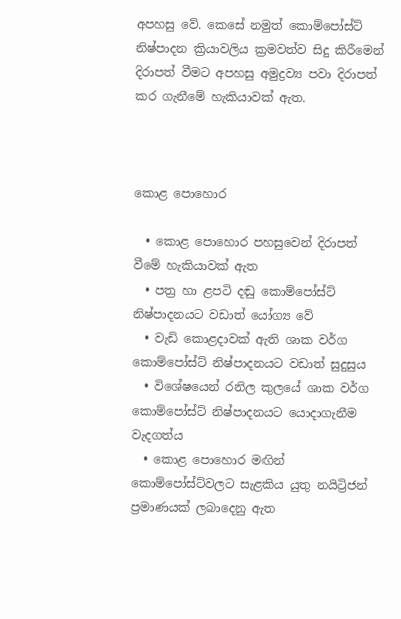අපහසු වේ. කෙසේ නමුත් කොම්පෝස්ට් නිෂ්පාදන ක්‍රියාවලිය ක්‍රමවත්ව සිදු කිරීමෙන් දිරාපත් වීමට අපහසු අමුද්‍රව්‍ය පවා දිරාපත් කර ගැනීමේ හැකියාවක් ඇත.



කොළ පොහොර

  • කොළ පොහොර පහසුවෙන් දිරාපත් වීමේ හැකියාවක් ඇත
  • පත්‍ර හා ළපටි දඬු කොම්පෝස්ට් නිෂ්පාදනයට වඩාත් යෝග්‍ය වේ
  • වැඩි කොළදාවක් ඇති ශාක වර්ග කොම්පෝස්ට් නිෂ්පාදනයට වඩාත් සුදුසුය
  • විශේෂයෙන් රනිල කුලයේ ශාක වර්ග කොම්පෝස්ට් නිෂ්පාදනයට යොදාගැනීම වැදගත්ය
  • කොළ පොහොර මඟින් කොම්පෝස්ට්වලට සැළකිය යුතු නයිට්‍රිජන් ප්‍රමාණයක් ලබාදෙනු ඇත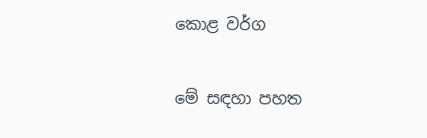කොළ වර්ග

මේ සඳහා පහත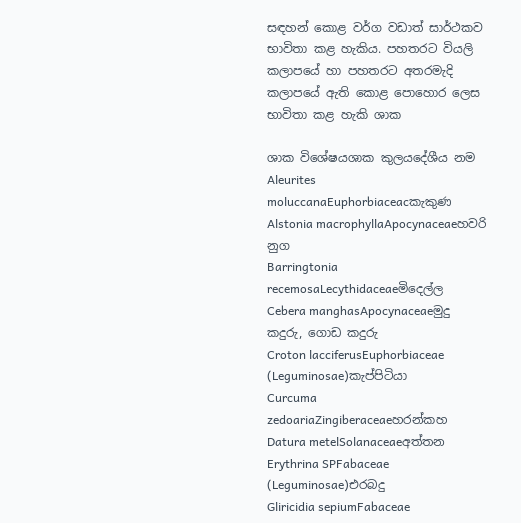සඳහන් කොළ වර්ග වඩාත් සාර්ථකව භාවිතා කළ හැකිය. පහතරට වියලි කල‍ාපයේ හා පහතරට අතරමැදි කලාපයේ ඇති කොළ පොහොර ලෙස භාවිතා කළ හැකි ශාක

ශාක විශේෂයශාක කුලයදේශීය නම
Aleurites moluccanaEuphorbiaceacකැකුණ
Alstonia macrophyllaApocynaceaeහවරි නුග
Barringtonia recemosaLecythidaceaeමිදෙල්ල
Cebera manghasApocynaceaeමුදු කදුරු, ගොඩ කදුරු
Croton lacciferusEuphorbiaceae (Leguminosae)කැප්පිටියා
Curcuma zedoariaZingiberaceaeහරන්කහ
Datura metelSolanaceaeඅත්තන
Erythrina SPFabaceae (Leguminosae)එරබදු
Gliricidia sepiumFabaceae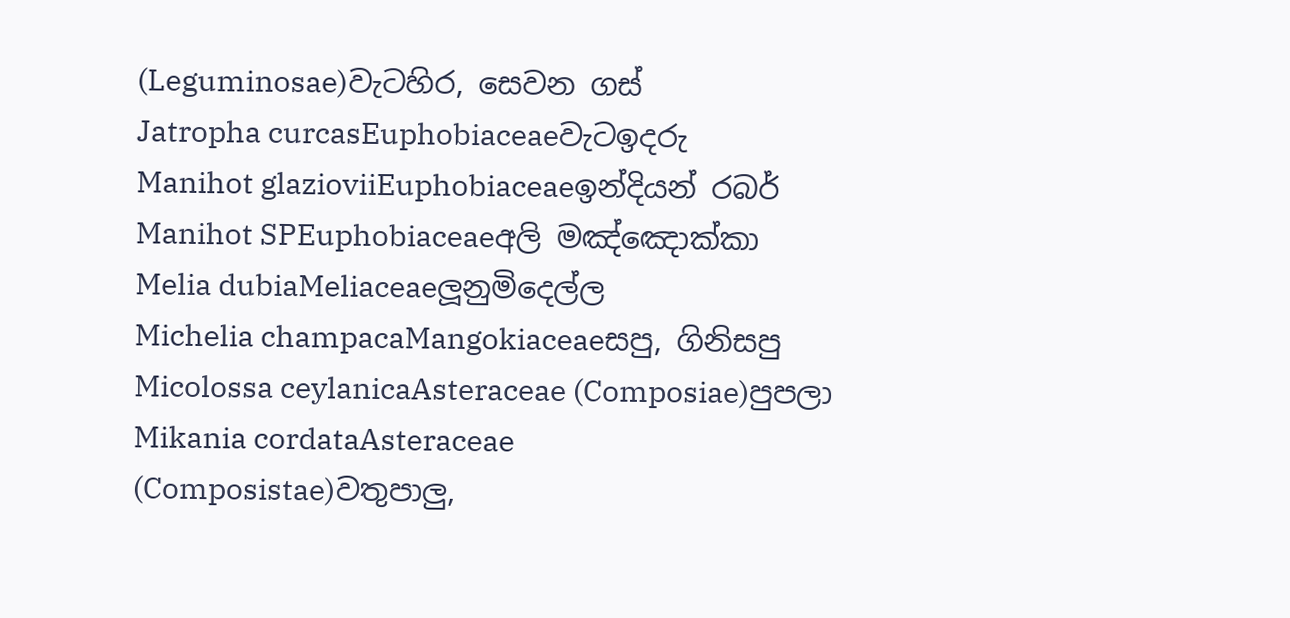(Leguminosae)වැටහිර, සෙවන ගස්
Jatropha curcasEuphobiaceaeවැටඉදරු
Manihot glazioviiEuphobiaceaeඉන්දියන් රබර්
Manihot SPEuphobiaceaeඅලි මඤ්ඤොක්කා
Melia dubiaMeliaceaeලූනුමිදෙල්ල
Michelia champacaMangokiaceaeසපු, ගිනිසපු
Micolossa ceylanicaAsteraceae (Composiae)පුපලා
Mikania cordataAsteraceae (Composistae)වතුපාලු,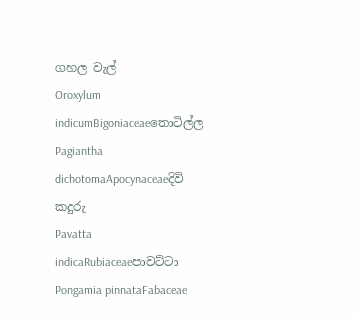ගහල වැල්
Oroxylum indicumBigoniaceaeතොටිල්ල
Pagiantha dichotomaApocynaceaeදිවි කදුරු
Pavatta indicaRubiaceaeපාවට්ටා
Pongamia pinnataFabaceae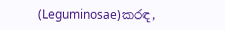(Leguminosae)කරඳ,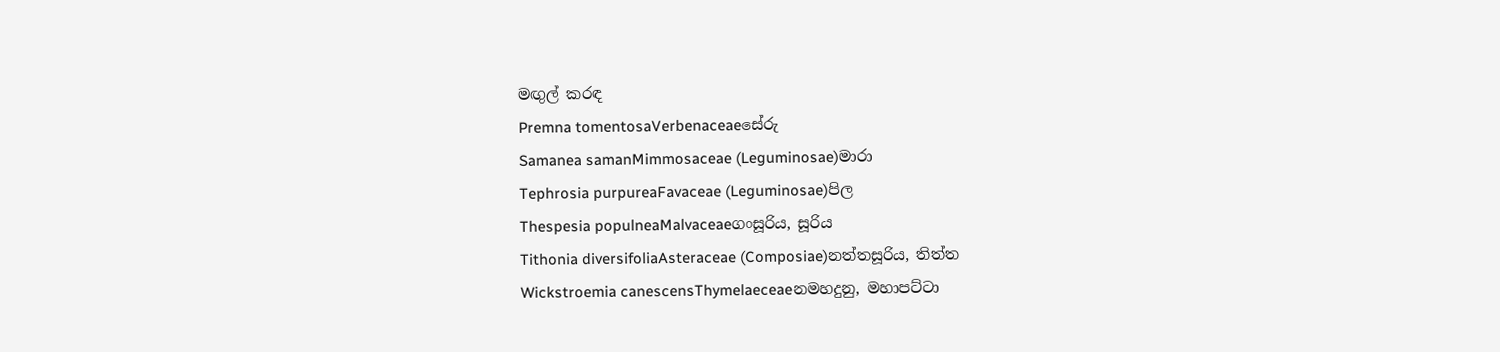මඟුල් කරඳ
Premna tomentosaVerbenaceaeසේරු
Samanea samanMimmosaceae (Leguminosae)මාරා
Tephrosia purpureaFavaceae (Leguminosae)පිල
Thespesia populneaMalvaceaeගංසූරිය, සූරිය
Tithonia diversifoliaAsteraceae (Composiae)නත්තසූරිය, තිත්ත
Wickstroemia canescensThymelaeceaeනමහදුනු, මහාපට්ටා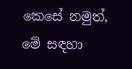කෙසේ නමුත්, මේ සඳහා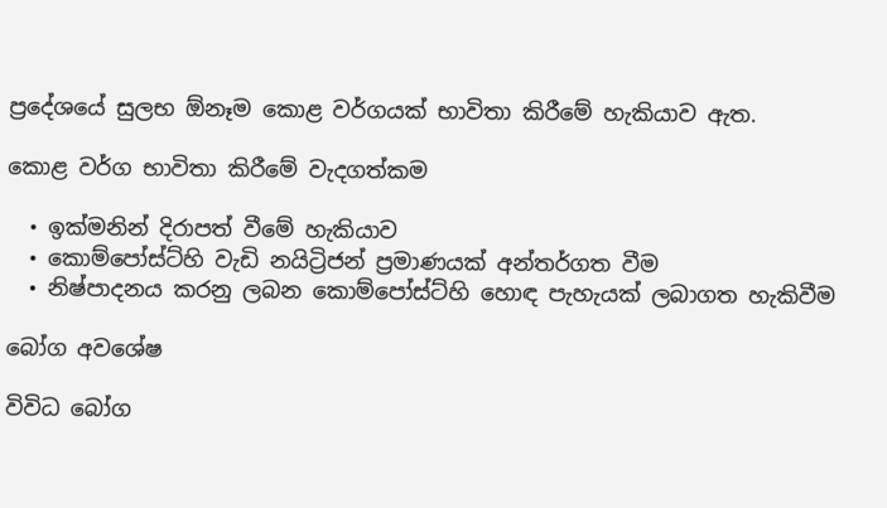ප්‍රදේශයේ සුලභ ඕනෑම කොළ වර්ගයක් භාවිතා කිරීමේ හැකියාව ඇත.

කොළ වර්ග භාවිතා කිරීමේ වැදගත්කම

  • ඉක්මනින් දිරාපත් වීමේ හැකියාව
  • කොම්පෝස්ට්හි වැඩි නයිට්‍රිජන් ප්‍රමාණයක් අන්තර්ගත වීම
  • නිෂ්පාදනය කරනු ලබන කොම්පෝස්ට්හි හොඳ පැහැයක් ලබාගත හැකිවීම

බෝග අවශේෂ

විවිධ බෝග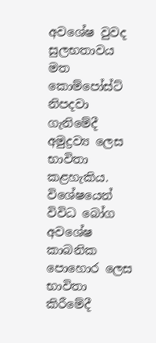අවශේෂ වුවද සුලභතාවය මත කොම්පෝස්ට් නිපදවා ගැනිමේදී අමුද්‍රව්‍ය ලෙස භාවිතා කළහැකිය. විශේෂයෙන් විවිධ බෝග අවශේෂ කාබනික පොහොර ලෙස භාවිතා කිරීමේදී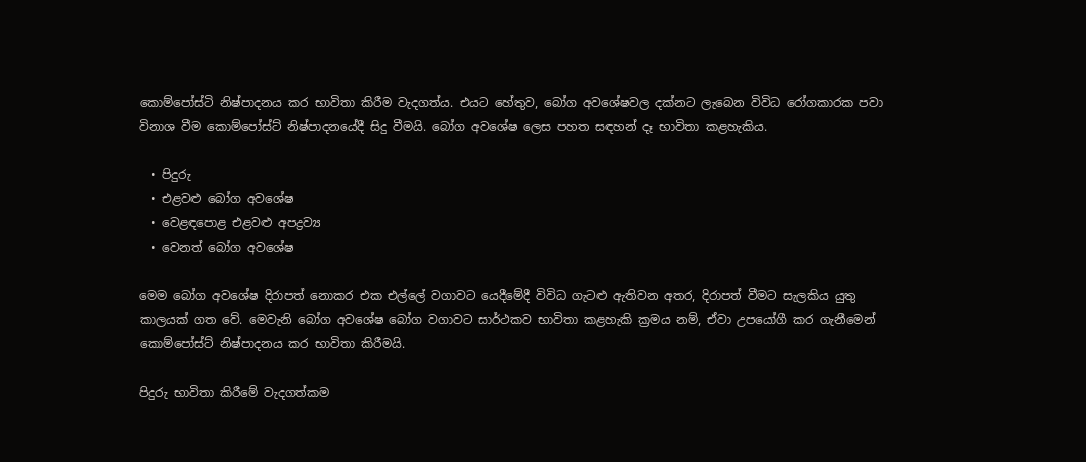කොම්පෝස්ටි නිෂ්පාදනය කර භාවිතා කිරීම වැදගත්ය. එයට හේතුව, බෝග අවශේෂවල දක්නට ලැබෙන විවිධ රෝගකාරක පවා විනාශ වීම කොම්පෝස්ට් නිෂ්පාදනයේදී සිදු වීමයි. බෝග අවශේෂ ලෙස පහත සඳහන් දෑ භාවිතා කළහැකිය.

  • පිදුරු
  • එළවළු බෝග අවශේෂ
  • වෙළඳපොළ එළවළු අපද්‍රව්‍ය
  • වෙනත් බෝග අවශේෂ

මෙම බෝග අවශේෂ දිරාපත් නොකර එක එල්ලේ වගාවට යෙදීමේදී විවිධ ගැටළු ඇතිවන අතර, දිරාපත් වීමට සැලකිය යුතු කාලයක් ගත වේ. මෙවැනි බෝග අවශේෂ බෝග වගාවට සාර්ථකව භාවිතා කළහැකි ක්‍රමය නම්, ඒවා උපයෝගී කර ගැනීමෙන් කොම්පෝස්ට් නිෂ්පාදනය කර භාවිතා කිරීමයි.

පිදුරු භාවිතා කිරීමේ වැදගත්කම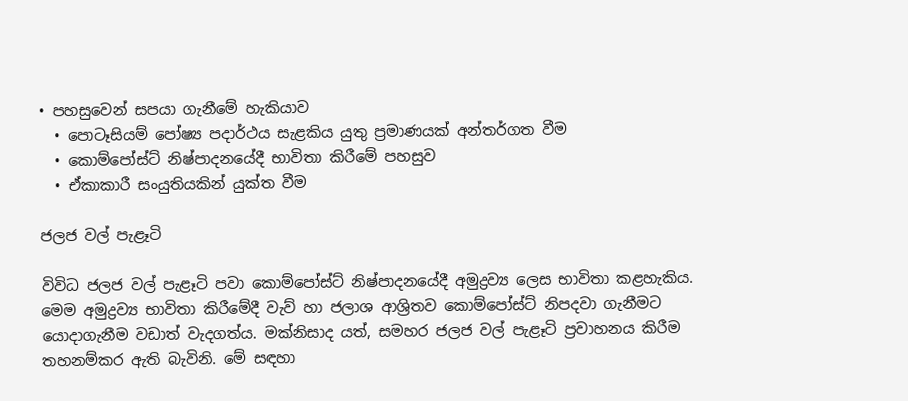• පහසුවෙන් සපයා ගැනීමේ හැකියාව
  • පොටෑසියම් පෝෂ්‍ය පදාර්ථය සැළකිය යුතු ප්‍රමාණයක් අන්තර්ගත වීම
  • කොම්පෝස්ට් නිෂ්පාදනයේදී භාවිතා කිරීමේ පහසුව
  • ඒකාකාරී සංයුතියකින් යුක්ත වීම

ජලජ වල් පැළෑටි

විවිධ ජලජ වල් පැළෑටි පවා කොම්පෝස්ට් නිෂ්පාදනයේදී අමුද්‍රව්‍ය ලෙස භාවිතා කළහැකිය. මෙම අමුද්‍රව්‍ය භාවිතා කිරීමේදී වැව් හා ජලාශ ආශ්‍රිතව කොම්පෝස්ට් නිපදවා ගැනීමට යොදාගැනීම වඩාත් වැදගත්ය. මක්නිසාද යත්, සමහර ජලජ වල් පැළෑටි ප්‍රවාහනය කිරීම තහනම්කර ඇති බැවිනි. මේ සඳහා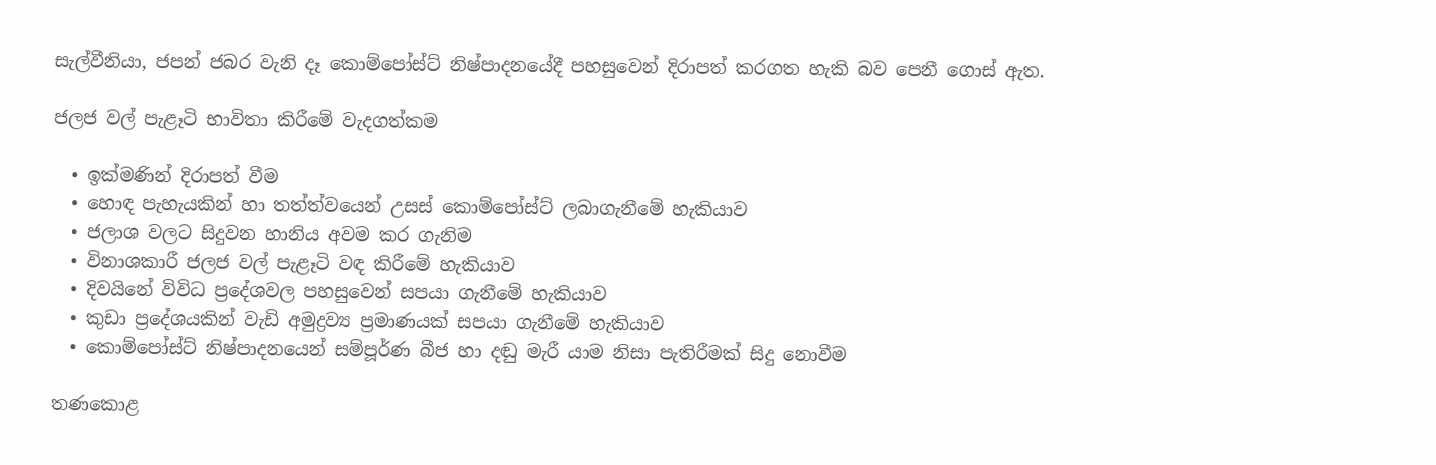සැල්වීනියා, ජපන් ජබර වැනි දෑ කොම්පෝස්ට් නිෂ්පාදනයේදී පහසුවෙන් දිරාපත් කරගත හැකි බව පෙනී ගොස් ඇත.

ජලජ වල් පැළෑටි භාවිතා කිරීමේ වැදගත්කම

  • ඉක්මණින් දිරාපත් වීම
  • හොඳ පැහැයකින් හා තත්ත්වයෙන් උසස් කොම්පෝස්ට් ලබාගැනීමේ හැකියාව
  • ජලාශ වලට සිදුවන හානිය අවම කර ගැනිම
  • විනාශකාරී ජලජ වල් පැළෑටි වඳ කිරීමේ හැකියාව
  • දිවයිනේ විවිධ ප්‍රදේශවල පහසුවෙන් සපයා ගැනීමේ හැකියාව
  • කුඩා ප්‍රදේශයකින් වැඩි අමුද්‍රව්‍ය ප්‍රමාණයක් සපයා ගැනීමේ හැකියාව
  • කොම්පෝස්ට් නිෂ්පාදනයෙන් සම්පූර්ණ බීජ හා දඬු මැරී යාම නිසා පැතිරීමක් සිදු නොවීම

තණකොළ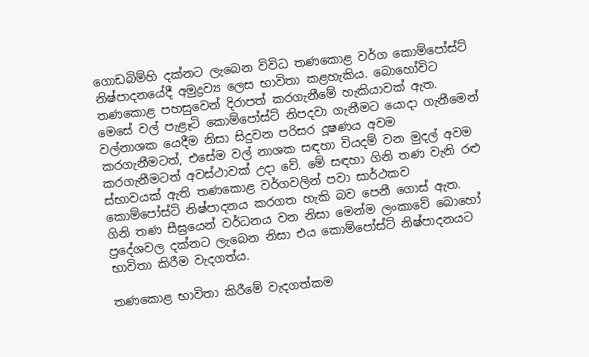ගොඩබිම්හි දක්නට ලැබෙන විවිධ තණකොළ වර්ග කොම්පෝස්ට් නිෂ්පාදනයේදී අමුද්‍රව්‍ය ලෙස භාවිතා කළහැකිය. බොහෝවිට තණකොළ පහසුවෙන් දිරාපත් කරගැනීමේ හැකියාවක් ඇත. මෙසේ වල් පැළෑටි කොම්පෝස්ට් නිපදවා ගැනීමට යොදා ගැනීමෙන් වල්නාශක යෙදීම නිසා සිදුවන පරිසර දූෂණය අවම කරගැනීමටත්, එසේම වල් නාශක සඳහා වියදම් වන මුදල් අවම කරගැනීමටත් අවස්ථාවක් උදා වේ. මේ සඳහා ගිනි තණ වැනි රළු ස්භාවයක් ඇති තණකොළ වර්ගවලින් පවා සාර්ථකව කොම්පෝස්ට් නිෂ්පාදනය කරගත හැකි බව පෙනී ගොස් ඇත. ගිනි තණ සීඝ්‍රයෙන් වර්ධනය වන නිසා මෙන්ම ලංකාවේ බොහෝ ප්‍රදේශවල දක්නට ලැබෙන නිසා එය කොම්පෝස්ට් නිෂ්පාදනයට භාවිතා කිරීම වැදගත්ය.

තණකොළ භාවිතා කිරීමේ වැදගත්කම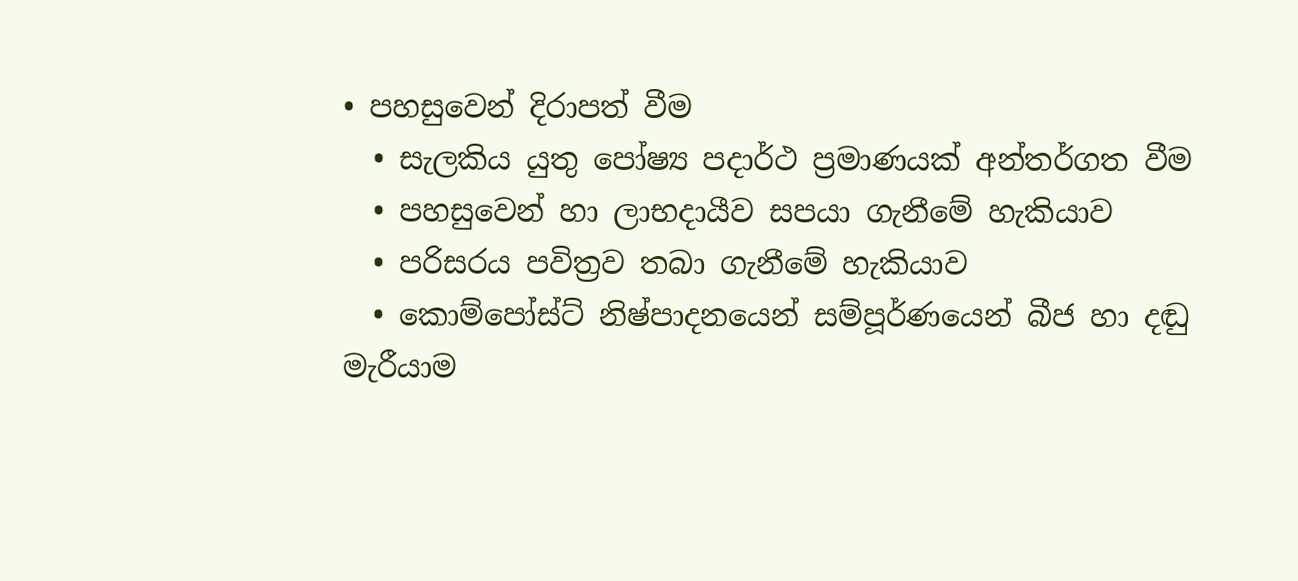• පහසුවෙන් දිරාපත් වීම
  • සැලකිය යුතු පෝෂ්‍ය පදාර්ථ ප්‍රමාණයක් අන්තර්ගත වීම
  • පහසුවෙන් හා ලාභදායීව සපයා ගැනීමේ හැකියාව
  • පරිසරය පවිත්‍රව තබා ගැනීමේ හැකියාව
  • කොම්පෝස්ට් නිෂ්පාදනයෙන් සම්පූර්ණයෙන් බීජ හා දඬු මැරීයාම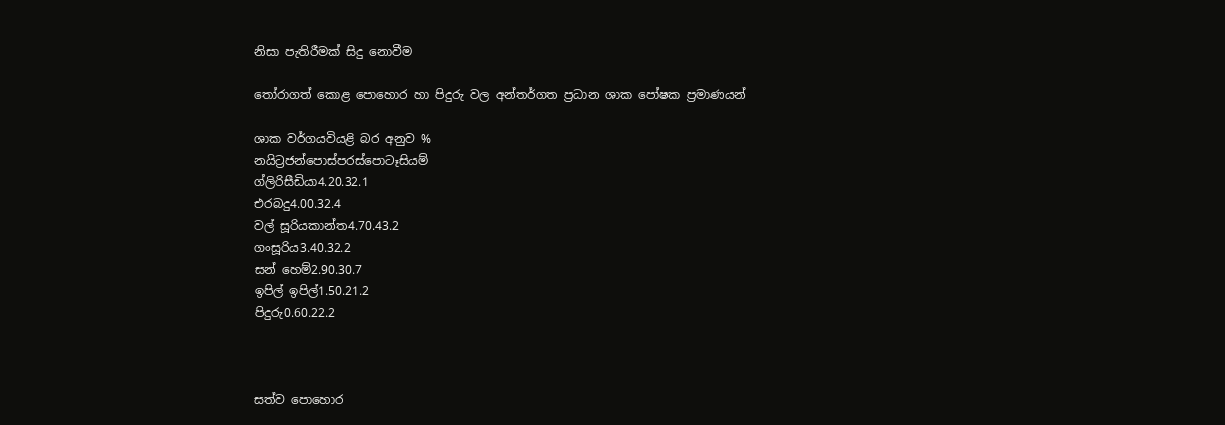නිසා පැතිරීමක් සිදු නොවීම

තෝරාගත් කොළ පොහොර හා පිදුරු වල අන්තර්ගත ප්‍රධාන ශාක පෝෂක ප්‍රමාණයන්

ශාක වර්ගයවියළි බර අනුව %
නයිට්‍රජන්පොස්පරස්පොටෑසියම්
ග්ලිරිසීඩියා4.20.32.1
එරබදු4.00.32.4
වල් සූරියකාන්ත4.70.43.2
ගංසූරිය3.40.32.2
සන් හෙම්2.90.30.7
ඉපිල් ඉපිල්1.50.21.2
පිදුරු0.60.22.2



සත්ව පොහොර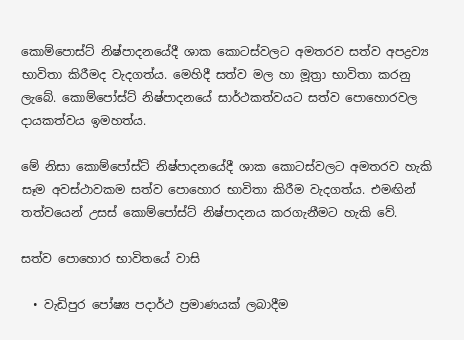කොම්පොස්ට් නිෂ්පාදනයේදී ශාක කොටස්වලට අමතරව සත්ව අපද්‍රව්‍ය භාවිතා කිරීමද වැදගත්ය. මෙහිදී සත්ව මල හා මූත්‍රා භාවිතා කරනු ලැබේ. කොම්පෝස්ට් නිෂ්පාදනයේ සාර්ථකත්වයට සත්ව පොහොරවල දායකත්වය ඉමහත්ය.

මේ නිසා කොම්පෝස්ට් නිෂ්පාදනයේදී ශාක කොටස්වලට අමතරව හැකි සෑම අවස්ථාවකම සත්ව පොහොර භාවිතා කිරීම වැදගත්ය. එමඟින් තත්වයෙන් උසස් කොම්පෝස්ට් නිෂ්පාදනය කරගැනීමට හැකි වේ.

සත්ව පොහොර භාවිතයේ වාසි

  • වැඩිපුර පෝෂ්‍ය පදාර්ථ ප්‍රමාණයක් ලබාදීම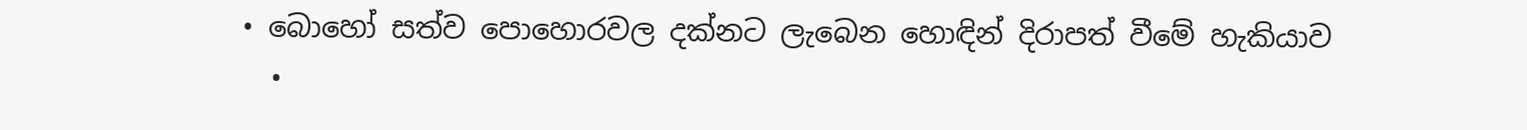• බොහෝ සත්ව පොහොරවල දක්නට ලැබෙන හොඳින් දිරාපත් වීමේ හැකියාව
  •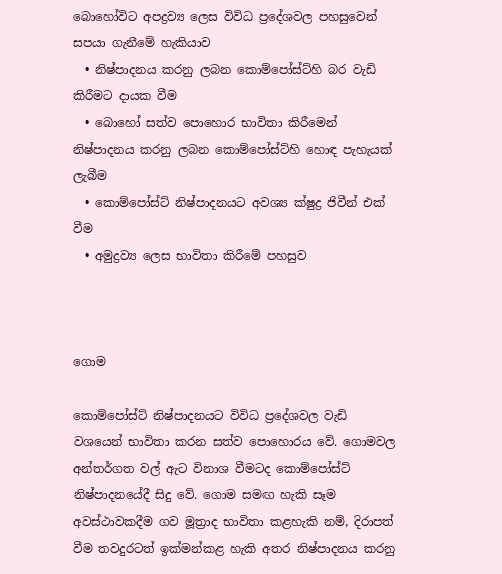බොහෝවිට අපද්‍රව්‍ය ලෙස විවිධ ප්‍රදේශවල පහසුවෙන් සපයා ගැනීමේ හැකියාව
  • නිෂ්පාදනය කරනු ලබන කොම්පෝස්ට්හි බර වැඩි කිරීමට දායක වීම
  • බොහෝ සත්ව පොහොර භාවිතා කිරීමෙන් නිෂ්පාදනය කරනු ලබන කොම්පෝස්ට්හි හොඳ පැහැයක් ලැබීම
  • කොම්පෝස්ට් නිෂ්පාදනයට අවශ්‍ය ක්ෂුද්‍ර ජිවීන් එක් වීම
  • අමුද්‍රව්‍ය ලෙස භාවිතා කිරීමේ පහසුව



ගොම

කොම්පෝස්ට් නිෂ්පාදනයට විවිධ ප්‍රදේශවල වැඩි වශයෙන් භාවිතා කරන සත්ව පොහොරය වේ. ගොමවල අන්තර්ගත වල් ඇට විනාශ වීමටද කොම්පෝස්ට් නිෂ්පාදනයේදී සිදු වේ. ගොම සමඟ හැකි සෑම අවස්ථාවකදීම ගව මූත්‍රාද භාවිතා කළහැකි නම්, දිරාපත් වීම තවදුරටත් ඉක්මන්කළ හැකි අතර නිෂ්පාදනය කරනු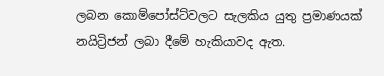ලබන කොම්පෝස්ට්වලට සැලකිය යුතු ප්‍රමාණයක් නයිට්‍රිජන් ලබා දීමේ හැකියාවද ඇත.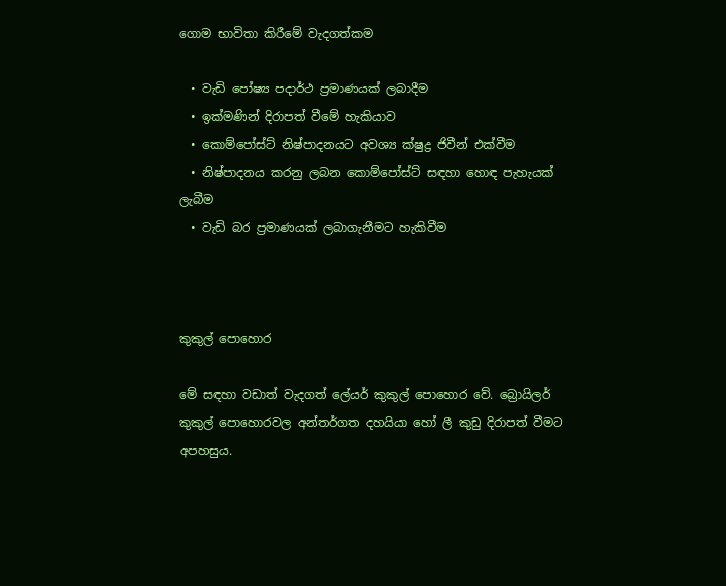ගොම භාවිතා කිරීමේ වැදගත්කම

  • වැඩි පෝෂ්‍ය පදාර්ථ ප්‍රමාණයක් ලබාදීම
  • ඉක්මණින් දිරාපත් වීමේ හැකියාව
  • කොම්පෝස්ට් නිෂ්පාදනයට අවශ්‍ය ක්ෂුද්‍ර ජිවීන් එක්වීම
  • නිෂ්පාදනය කරනු ලබන කොම්පෝස්ට් සඳහා හොඳ පැහැයක් ලැබීම
  • වැඩි බර ප්‍රමාණයක් ලබාගැනීමට හැකිවීම



කුකුල් පොහොර

මේ සඳහා වඩාත් වැදගත් ලේයර් කුකුල් පොහොර වේ. බ්‍රොයිලර් කුකුල් පොහොරවල අන්තර්ගත දහයියා හෝ ලී කුඩු දිරාපත් වීමට අපහසුය.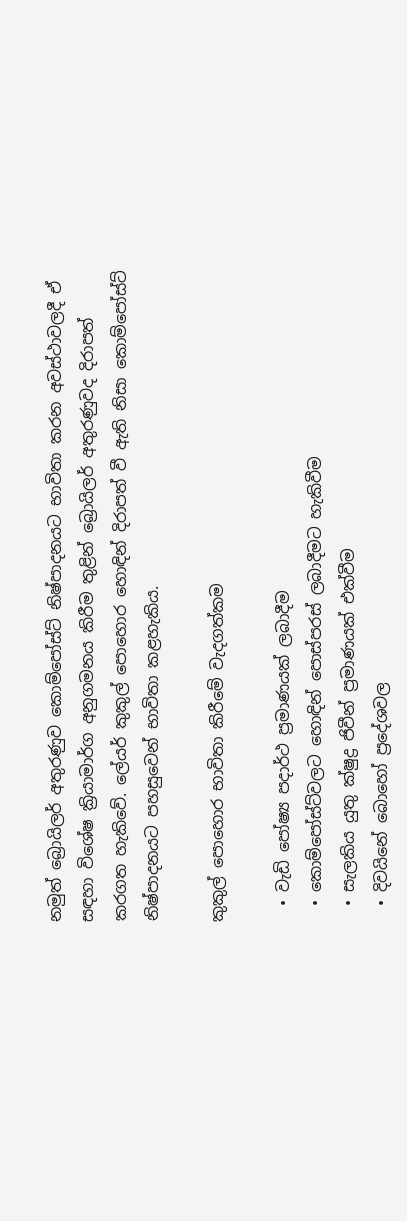නමුත් බ්‍රොයිලර් අතුරණුව කොම්පෝස්ට් නිෂ්පාදනයට භාවිතා කරන අවස්ථාවලදී ඒ සඳහා විශේෂ ක්‍රියාමාර්ග අනුගමනය කිරීම තුළින් බ්‍රොයිලර් අතුරණුවද දිරාපත් කරගත හැකිවේ. ලේයර් කුකුල් පොහොර හොඳින් දිරාපත් වී ඇති නිසා කොම්පෝස්ට් නිෂ්පාදනයට පහසුවෙන් භාවිතා කළහැකිය.

කුකුල් පොහොර භාවිතා කිරීමේ වැදගත්කම

  • වැඩි පෝෂ්‍ය පදාර්ථ ප්‍රමාණයක් ලබාදීම
  • කොම්පෝස්ට්වලට හොඳින් පොස්පරස් ලබාදීමට හැකිවීම
  • සැලකිය යුතු ක්ෂුද්‍ර ජිවීන් ප්‍රමාණයක් එක්වීම
  • දිවයිනේ බොහෝ ප්‍රදේශවල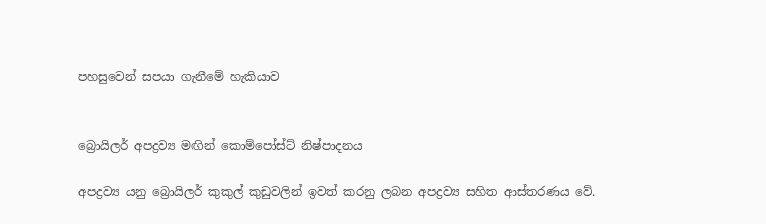පහසුවෙන් සපයා ගැනීමේ හැකියාව


බ්‍රොයිලර් අපද්‍රව්‍ය මඟින් කොම්පෝස්ට් නිෂ්පාදනය

අපද්‍රව්‍ය යනු බ්‍රොයිලර් කුකුල් කුඩුවලින් ඉවත් කරනු ලබන අපද්‍රව්‍ය සහිත ආස්තරණය වේ.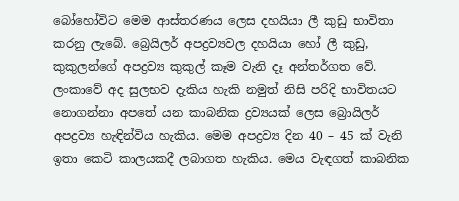බෝහෝවිට මෙම ආස්තරණය ලෙස දහයියා ලී කුඩු භාවිතා කරනු ලැබේ. බ්‍රෙයිලර් අපද්‍රව්‍යවල දහයියා හෝ ලී කුඩු, කුකුලන්ගේ අපද්‍රව්‍ය කුකුල් කෑම වැනි දෑ අන්තර්ගත වේ. ලංකාවේ අද සුලභව දැකිය හැකි නමුත් නිසි පරිදි භාවිතයට නොගන්නා අ‍පතේ යන කාබනික ද්‍රව්‍යයක් ලෙස බ්‍රෙ‍ායිලර් අපද්‍රව්‍ය හැඳින්විය හැකිය. මෙම අපද්‍රව්‍ය දින 40 – 45 ක් වැනි ඉතා කෙටි කාලයකදී ලබාගත හැකිය. මෙය වැඳගත් කාබනික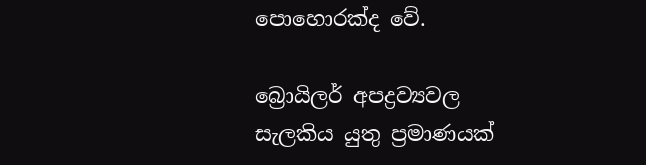පොහොරක්ද වේ.

බ්‍රොයිලර් අපද්‍රව්‍යවල සැලකිය යුතු ප්‍රමාණයක්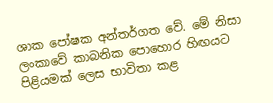ශාක පෝෂක අන්තර්ගත වේ. මේ නිසා ලංකාවේ කාබනික පොහොර හිඟයට පිළියමක් ලෙස භාවිතා කළ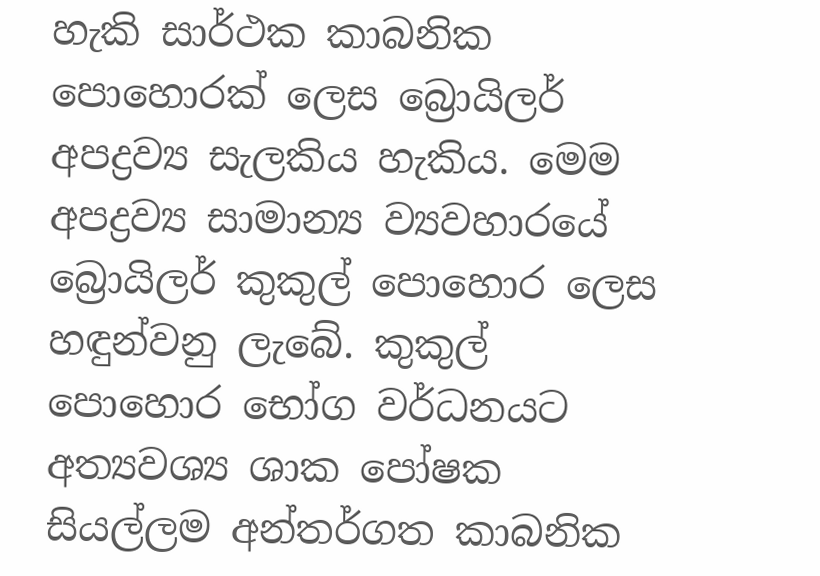හැකි සාර්ථක කාබනික පොහොරක් ලෙස බ්‍රොයිලර් අපද්‍රව්‍ය සැලකිය හැකිය. මෙම අපද්‍රව්‍ය සාමාන්‍ය ව්‍යවහාරයේ බ්‍රොයිලර් කුකුල් පොහොර ලෙස හඳුන්වනු ලැබේ. කුකුල් පොහොර භෝග වර්ධනයට අත්‍යවශ්‍ය ශාක පෝෂක සියල්ලම අන්තර්ගත කාබනික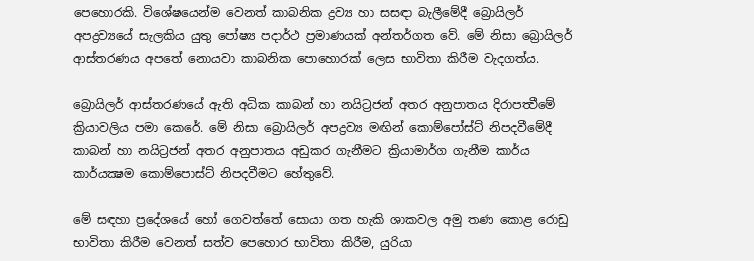පෙහොරකි. විශේෂයෙන්ම වෙනත් කාබනික ද්‍රව්‍ය හා සසඳා බැලීමේදී බ්‍රොයිලර් අපද්‍රව්‍යයේ සැලකිය යුතු පෝෂ්‍ය පදාර්ථ ප්‍රමාණයක් අන්තර්ගත වේ. මේ නිසා බ්‍රොයිලර් ආස්තරණය අපතේ නොයවා කාබනික පොහොරක් ලෙස භාවිතා කිරීම වැදගත්ය.

බ්‍රොයිලර් ආස්තරණයේ ඇති අධික කාබන් ‍හා නයිට්‍රජන් අතර අනුපාතය දිරාපත්‍වීමේ ක්‍රියාවලිය පමා කෙරේ. මේ නිසා බ්‍රොයිලර් අපද්‍රව්‍ය මඟින් කොම්පෝස්ට් ‍නිපදවීමේදී කාබන් හා නයිට්‍රජන් අතර අනුපාතය අඩුකර ගැනීමට ක්‍රියාමාර්ග ගැනීම කාර්ය කාර්යක්‍ෂම කොම්පොස්ට් නිපදවීමට හේතුවේ.

මේ සඳහා ප්‍රදේශයේ හෝ ගෙවත්තේ සොයා ගත හැකි ශාකවල අමු තණ කොළ රොඩු භාවිතා කිරීම වෙනත් සත්ව පෙහොර භාවිතා කිරීම, යුරියා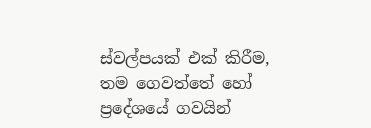ස්වල්පයක් එක් කිරීම, තම ගෙවත්තේ හෝ ප්‍රදේශයේ ගවයින්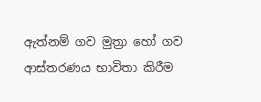ඇත්නම් ගව මුත්‍රා හෝ ගව ආස්තරණය භාවිතා කිරීම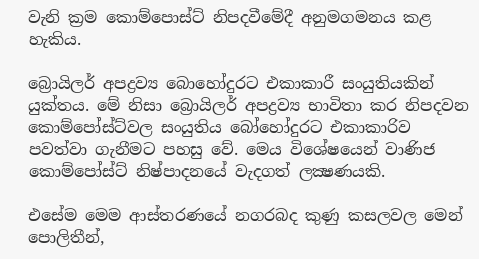වැනි ක්‍රම කොම්පොස්ට් නිපදවීමේදී අනුමගමනය කළ හැකිය.

බ්‍රොයිලර් අපද්‍රව්‍ය බොහෝදුරට එකාකාරී සංයුතියකින් යුක්තය. මේ නිසා බ්‍රොයිලර් අපද්‍රව්‍ය භාවිතා කර නිපදවන කොම්පෝස්ට්වල සංයුතිය බෝහෝදුරට එකාකාරිව පවත්වා ගැනීමට පහසු වේ. මෙය විශේෂයෙන් වාණිජ කොම්පෝස්ට් නිෂ්පාදනයේ වැදගත් ලක්‍ෂණයකි.

එසේම මෙම ආස්තරණයේ නගරබද කුණු කසලවල මෙන් පොලිතීන්,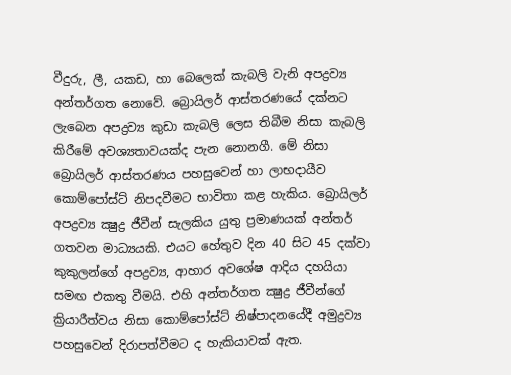වීදුරු, ලී, යකඩ, හා බෙලෙක් කැබලි වැනි අපද්‍රව්‍ය අන්තර්ගත නොවේ. බ්‍රොයිලර් ආස්තරණයේ දක්නට ලැබෙන අපද්‍රව්‍ය කුඩා කැබලි ලෙස තිබීම නිසා කැබලි කිරීමේ අවශ්‍යතාවයක්ද පැන නොනගී. මේ නිසා බ්‍රොයිලර් ආස්තරණය පහසුවෙන් හා ලාභදායීව කොම්පෝස්ට් නිපදවීමට භාවිතා කළ හැකිය. බ්‍රොයිලර් අපද්‍රව්‍ය ක්‍ෂුද්‍ර ජීවීන් සැලකිය යුතු ප්‍රමාණයක් අන්තර් ගතවන මාධ්‍යයකි. එයට හේතුව දින 40 සිට 45 දක්වා කුකුලන්ගේ අපද්‍රව්‍ය, ආහාර අවශේෂ ආදිය දහයියා සමඟ එකතු වීමයි. එහි අන්තර්ගත ක්‍ෂුද්‍ර ජීවීන්ගේ ක්‍රියාරීත්වය නිසා කොම්පෝස්ට් නිෂ්පාදනයේදී අමුද්‍රව්‍ය පහසුවෙන් දිරාපත්වීමට ද හැකියාවක් ඇත.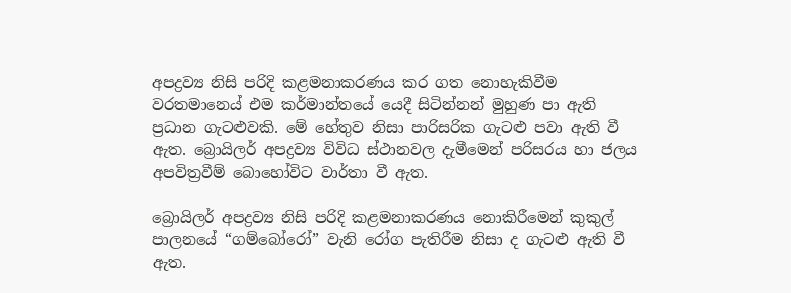අපද්‍රව්‍ය නිසි පරිදි කළමනාකරණය කර ගත නො‍හැකිවීම වරතමාන‍ෙය් එම කර්මාන්තයේ යෙදී සිටින්නන් මුහුණ පා ඇති ප්‍රධාන ගැටළුවකි. මේ හේතුව නිසා පාරිසරික ගැටළු පවා ඇති වී ඇත. බ්‍රොයිලර් අපද්‍රව්‍ය විවිධ ස්ථානවල දැමීමෙන් පරිසරය හා‍ ජලය අපවිත්‍රවීම් බොහෝවිට වාර්තා වී ඇත.

බ්‍රොයිලර් අපද්‍රව්‍ය නිසි පරිදි කළමන‍ාකරණය නොකිරීමෙන් කුකුල් පාල‍නයේ “ගම්බෝරෝ” වැනි රෝග පැතිරීම නිසා ද ගැටළු ඇති වී ඇත.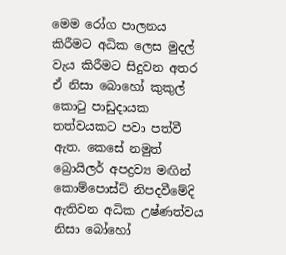මෙම රෝග පාලනය කිරීමට අධික ලෙස මුදල් වැය කිරීමට සිදුවන අතර ඒ නිසා බොහෝ කුකුල් කොටු පාඩුදායක තත්වයකට පවා පත්වී ඇත. කෙසේ නමුත් බ්‍රොයිලර් අපද්‍රව්‍ය මඟින් කොම්පොස්ට් නිපදවීමේදි ඇතිවන අධික උෂ්ණත්වය නිසා බෝහෝ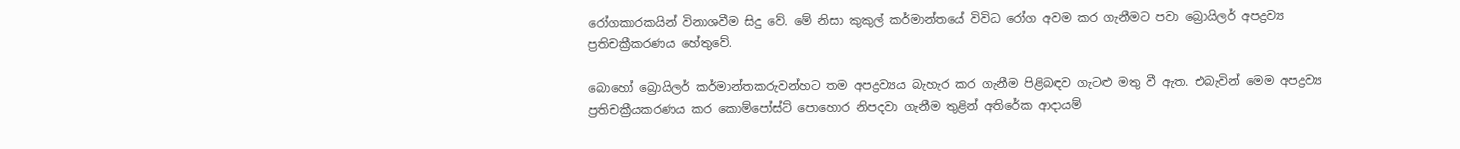රෝගකාරකයින් විනාශවීම සිදු වේ. මේ නිසා කුකුල් කර්මාන්තයේ විවිධ රෝග අවම කර ගැනීමට පවා බ්‍රොයිලර් අපද්‍රව්‍ය ප්‍රතිචක්‍රීකරණය හේතුවේ.

බොහෝ බ්‍රොයිලර් කර්මාන්තකරුවන්හට තම අපද්‍රව්‍යය බැහැර කර ගැනීම පිළිබඳව ගැටළු මතු වී ඇත. එබැවින් මෙම අපද්‍රව්‍ය ප්‍රතිචක්‍රීයකරණය කර කොම්පෝස්ට් පොහොර නිපදවා ගැනීම තුළින් අතිරේක ආදායම්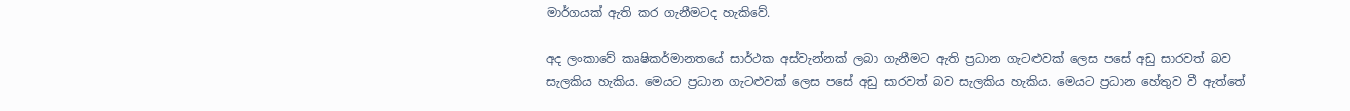මාර්ගයක් ඇති කර ගැනීමටද හැකිවේ.

අද ලංකාවේ කෘෂිකර්මානතයේ සාර්ථක අස්වැන්නක් ලබා ගැනීමට ඇති ප්‍රධාන ගැටළුවක් ලෙස පසේ අඩු සාරවත් බව සැලකිය හැකිය. මෙයට ප්‍රධාන ගැටළුවක් ලෙස පසේ අඩු සාරවත් බව සැලකිය හැකිය. මෙයට ප්‍රධාන හේතුව වී ඇත්තේ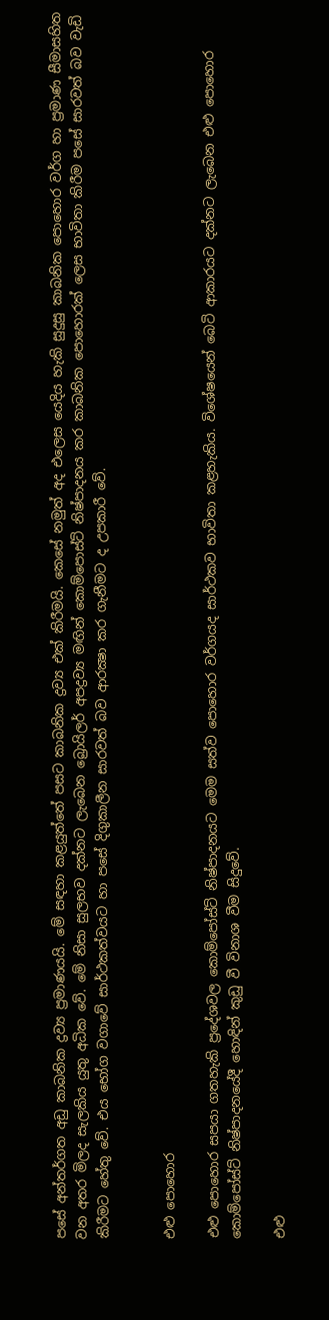පසේ අන්තර්ගත අඩු කාබනික ද්‍රව්‍ය ප්‍රමාණයයි. මේ සඳහා කළයුත්තේ පසට කාබනික ද්‍රව්‍ය එක් කිරීමයි. කෙසේ නමුත් අද එලෙස යෙදිය හැකි සුදුසු කාබනික පොහොර වර්ග හා ප්‍රමාණ සීමාසහිත වන අතර මිලද සැලකිය යුතු අධික වේ. මේ නිසා සුලභව දක්නට ලැබෙන බ්‍රොයිලර් අපද්‍රව්‍ය මඟින් කොම්පොස්ට් නිෂ්පාදනය කර කාබනික පෙ‍ාහොරක් ලෙස භාවිතා කිරීම ‍පසේ සාරවත් බව වැඩි කිරීමට හේතු වේ. එය භෝග වගාවේ සාර්ථකත්වයට හා පසේ දිගුකාලීන සාරවත් බව ආරක්‍ෂා කර ගැනීමට ද උපකාරී වේ.


එළු පොහොර

එළු පොහොර සපයා ගතහැකි ප්‍රදේශවල කොම්පෝස්ට් නිෂ්පාදනයට මෙම සත්ව‍ පොහොර වර්ගයද සාර්ථකව භාවිතා කළහැකිය. විශේෂයෙන් බෙටි ආකාරයට දක්නට ලැබෙන එළු පොහොර කොම්පෝස්ට් නිෂ්පාදනයේදී හොඳින් කුඩු වී විනාශ වීම සිදුවේ.

එළු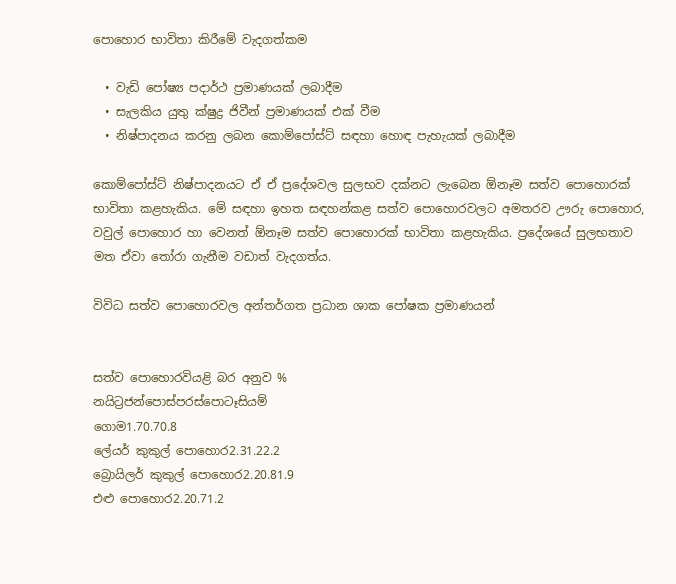පොහොර භාවිතා කිරීමේ වැදගත්කම

  • වැඩි පෝෂ්‍ය පදාර්ථ ප්‍රමාණයක් ලබාදීම
  • සැලකිය යුතු ක්ෂුද්‍ර ජිවීන් ප්‍රමාණයක් එක් වීම
  • නිෂ්පාදනය කරනු ලබන කොම්පෝස්ට් සඳහා හොඳ පැහැයක් ලබාදීම

කොම්පෝස්ට් නිෂ්පාදනයට ඒ ඒ ප්‍රදේශවල සුලභව දක්නට ලැබෙන ඕනෑම සත්ව පොහොරක් භාවිතා කළහැකිය. මේ සඳහා ඉහත සඳහන්කළ සත්ව පොහොරවලට අමතරව ඌරු පොහොර, වවුල් පොහොර හා වෙනත් ඕනෑම සත්ව පොහොරක් භාවිතා කළහැකිය. ප්‍රදේශයේ සුලභතාව මත ඒවා තෝරා ගැනීම වඩාත් වැදගත්ය.

විවිධ සත්ව පොහොරවල අන්තර්ගත ප්‍රධාන ශාක පෝෂක ප්‍රමාණයන්


සත්ව පොහොරවියළි බර අනුව %
නයිට්‍රජන්පොස්පරස්පොටෑසියම්
ගොම1.70.70.8
ලේයර් කුකුල් පොහොර2.31.22.2
බ්‍රොයිලර් කුකුල් පොහොර2.20.81.9
එළු පොහොර2.20.71.2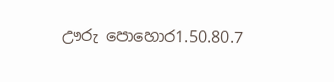ඌරු පොහොර1.50.80.7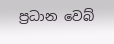ප්‍රධාන වෙබ්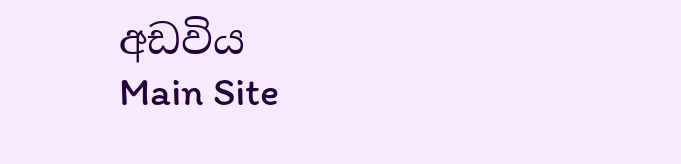අඩවිය
Main Site